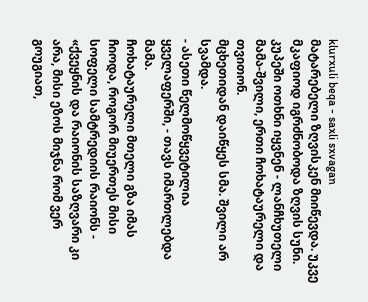klurxuli beqa - saxli sxvagan
მატარებელი ზღვისკენ მიიწევდა. უკვე მკაფიოდ იგრძნობოდა ზღვის სუნი.
კუპეში ოთხნი იყვნენ - ლანჩხუთელი მამა-შვილი, ერთი ჩოხატაურელი და თვითონ.
მცხეთიდან დაიწყეს სმა. შვილი არ სვამდა.
- ასეთი წელმოწყვეტილია ყველაფერში, - თავს იმართლებდა მამა.
ჩოხატაურელი მთელი გზა იმას ჩიოდა, როგორ მიუერთეს მისი სოფელი სამტრედიის რაიონს - «ქვეყნის და რაიონის საზღვარი კი არა, მისი ეზოს მიჯნა რომ ვერ გოუგიათ,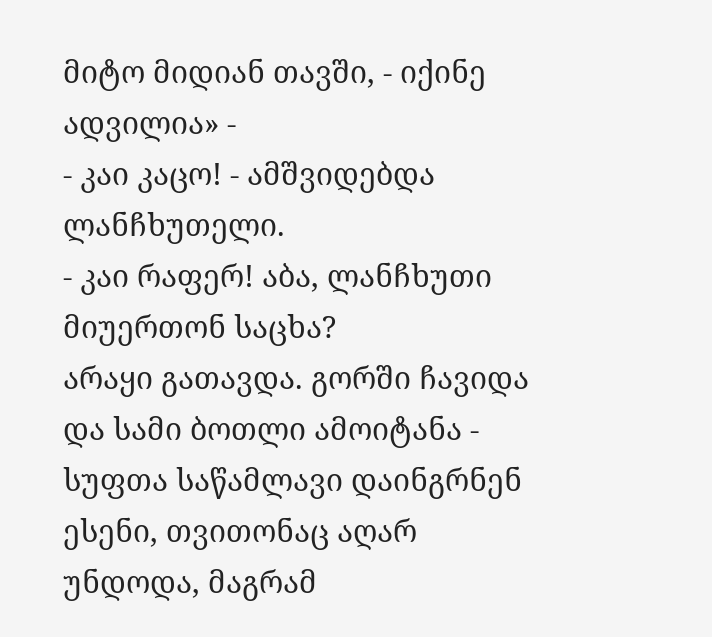მიტო მიდიან თავში, - იქინე ადვილია» -
- კაი კაცო! - ამშვიდებდა ლანჩხუთელი.
- კაი რაფერ! აბა, ლანჩხუთი მიუერთონ საცხა?
არაყი გათავდა. გორში ჩავიდა და სამი ბოთლი ამოიტანა - სუფთა საწამლავი დაინგრნენ ესენი, თვითონაც აღარ უნდოდა, მაგრამ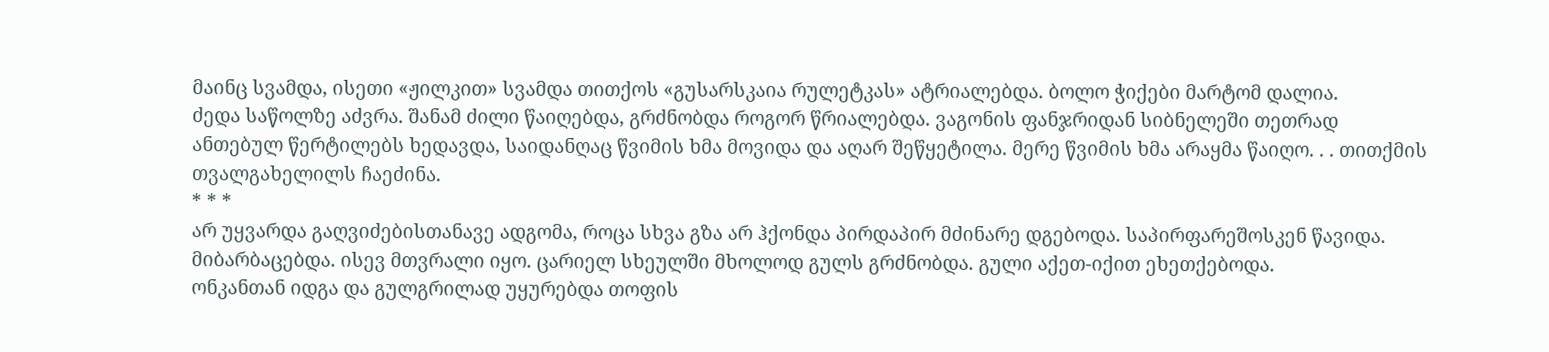მაინც სვამდა, ისეთი «ჟილკით» სვამდა თითქოს «გუსარსკაია რულეტკას» ატრიალებდა. ბოლო ჭიქები მარტომ დალია.
ძედა საწოლზე აძვრა. შანამ ძილი წაიღებდა, გრძნობდა როგორ წრიალებდა. ვაგონის ფანჯრიდან სიბნელეში თეთრად ანთებულ წერტილებს ხედავდა, საიდანღაც წვიმის ხმა მოვიდა და აღარ შეწყეტილა. მერე წვიმის ხმა არაყმა წაიღო. . . თითქმის თვალგახელილს ჩაეძინა.
* * *
არ უყვარდა გაღვიძებისთანავე ადგომა, როცა სხვა გზა არ ჰქონდა პირდაპირ მძინარე დგებოდა. საპირფარეშოსკენ წავიდა. მიბარბაცებდა. ისევ მთვრალი იყო. ცარიელ სხეულში მხოლოდ გულს გრძნობდა. გული აქეთ-იქით ეხეთქებოდა.
ონკანთან იდგა და გულგრილად უყურებდა თოფის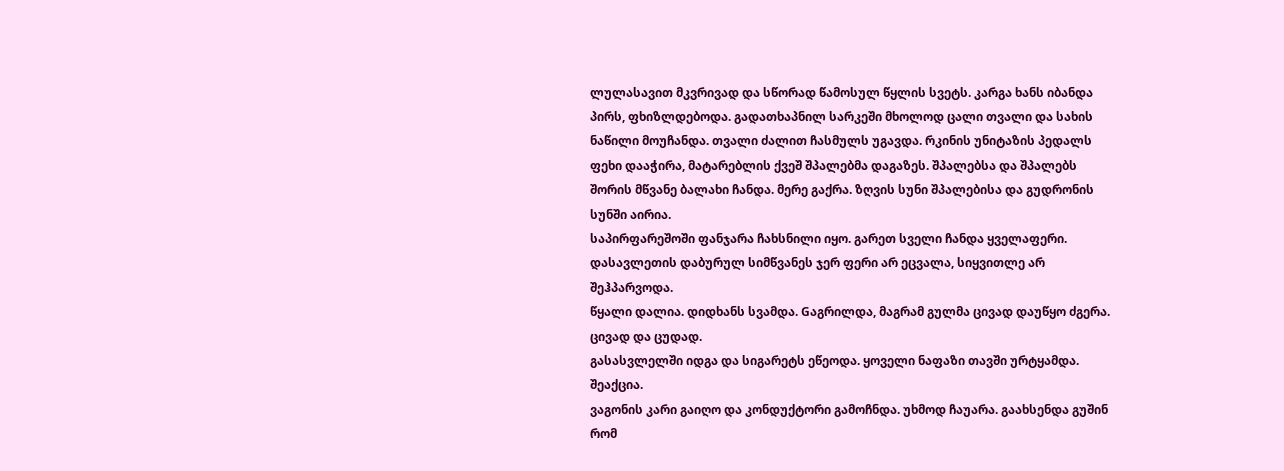ლულასავით მკვრივად და სწორად წამოსულ წყლის სვეტს. კარგა ხანს იბანდა პირს, ფხიზლდებოდა. გადათხაპნილ სარკეში მხოლოდ ცალი თვალი და სახის ნაწილი მოუჩანდა. თვალი ძალით ჩასმულს უგავდა. რკინის უნიტაზის პედალს ფეხი დააჭირა, მატარებლის ქვეშ შპალებმა დაგაზეს. შპალებსა და შპალებს შორის მწვანე ბალახი ჩანდა. მერე გაქრა. ზღვის სუნი შპალებისა და გუდრონის სუნში აირია.
საპირფარეშოში ფანჯარა ჩახსნილი იყო. გარეთ სველი ჩანდა ყველაფერი. დასავლეთის დაბურულ სიმწვანეს ჯერ ფერი არ ეცვალა, სიყვითლე არ შეჰპარვოდა.
წყალი დალია. დიდხანს სვამდა. Gაგრილდა, მაგრამ გულმა ცივად დაუწყო ძგერა. ცივად და ცუდად.
გასასვლელში იდგა და სიგარეტს ეწეოდა. ყოველი ნაფაზი თავში ურტყამდა. შეაქცია.
ვაგონის კარი გაიღო და კონდუქტორი გამოჩნდა. უხმოდ ჩაუარა. გაახსენდა გუშინ რომ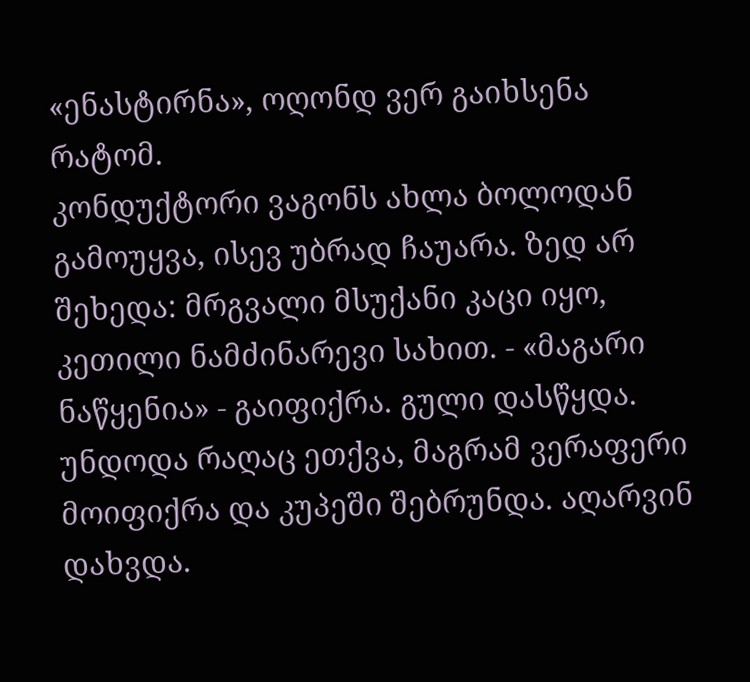«ენასტირნა», ოღონდ ვერ გაიხსენა რატომ.
კონდუქტორი ვაგონს ახლა ბოლოდან გამოუყვა, ისევ უბრად ჩაუარა. ზედ არ შეხედა: მრგვალი მსუქანი კაცი იყო, კეთილი ნამძინარევი სახით. - «მაგარი ნაწყენია» - გაიფიქრა. გული დასწყდა. უნდოდა რაღაც ეთქვა, მაგრამ ვერაფერი მოიფიქრა და კუპეში შებრუნდა. აღარვინ დახვდა.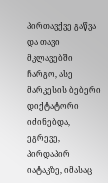პირთავქვე გაწვა და თავი მკლავებში ჩარგო, ასე მარკესის ბებერი დიქტატორი იძინებდა, ეგრევე, პირდაპირ იატაკზე, იმასაც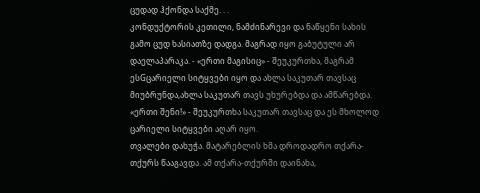ცუდად ჰქონდა საქმე. . .
კონდუქტორის კეთილი, ნამძინარევი და ნაწყენი სახის გამო ცუდ ხასიათზე დადგა. მაგრად იყო გაბუტული არ დაელაპარაკა. - «ერთი მაგისიც» - შეუკურთხა, მაგრამ ესGცარიელი სიტყვები იყო და ახლა საკუთარ თავსაც მიუბრუნდა,ახლა საკუთარ თავს უხურებდა და ამწარებდა. «ერთი შენი!» - შეუკურთხა საკუთარ თავსაც და ეს მხოლოდ ცარიელი სიტყვები აღარ იყო.
თვალები დახუჭა. მატარებლის ხმა დროდადრო თქარა-თქურს წააგავდა. ამ თქარა-თქურში დაინახა,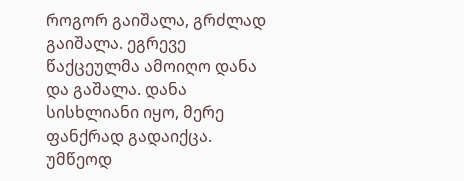როგორ გაიშალა, გრძლად გაიშალა. ეგრევე წაქცეულმა ამოიღო დანა და გაშალა. დანა სისხლიანი იყო, მერე ფანქრად გადაიქცა. უმწეოდ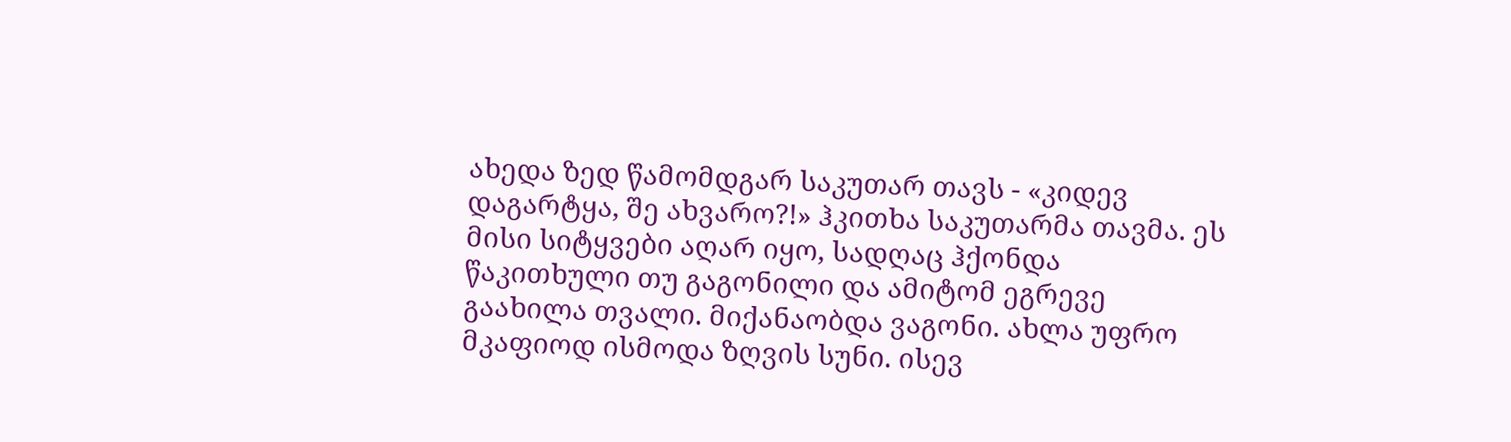ახედა ზედ წამომდგარ საკუთარ თავს - «კიდევ დაგარტყა, შე ახვარო?!» ჰკითხა საკუთარმა თავმა. ეს მისი სიტყვები აღარ იყო, სადღაც ჰქონდა წაკითხული თუ გაგონილი და ამიტომ ეგრევე გაახილა თვალი. მიქანაობდა ვაგონი. ახლა უფრო მკაფიოდ ისმოდა ზღვის სუნი. ისევ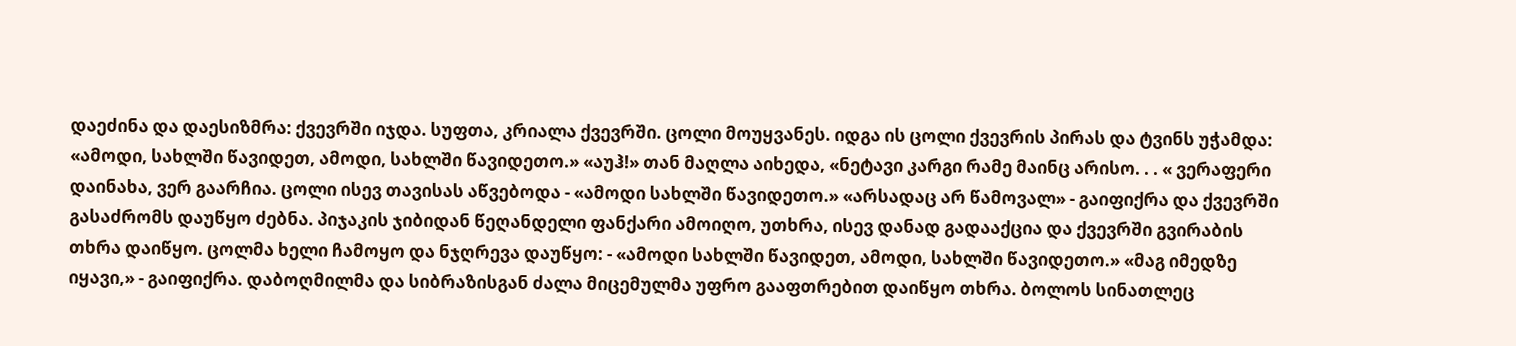დაეძინა და დაესიზმრა: ქვევრში იჯდა. სუფთა, კრიალა ქვევრში. ცოლი მოუყვანეს. იდგა ის ცოლი ქვევრის პირას და ტვინს უჭამდა: «ამოდი, სახლში წავიდეთ, ამოდი, სახლში წავიდეთო.» «აუჰ!» თან მაღლა აიხედა, «ნეტავი კარგი რამე მაინც არისო. . . « ვერაფერი დაინახა, ვერ გაარჩია. ცოლი ისევ თავისას აწვებოდა - «ამოდი სახლში წავიდეთო.» «არსადაც არ წამოვალ» - გაიფიქრა და ქვევრში გასაძრომს დაუწყო ძებნა. პიჯაკის ჯიბიდან წეღანდელი ფანქარი ამოიღო, უთხრა, ისევ დანად გადააქცია და ქვევრში გვირაბის თხრა დაიწყო. ცოლმა ხელი ჩამოყო და ნჯღრევა დაუწყო: - «ამოდი სახლში წავიდეთ, ამოდი, სახლში წავიდეთო.» «მაგ იმედზე იყავი,» - გაიფიქრა. დაბოღმილმა და სიბრაზისგან ძალა მიცემულმა უფრო გააფთრებით დაიწყო თხრა. ბოლოს სინათლეც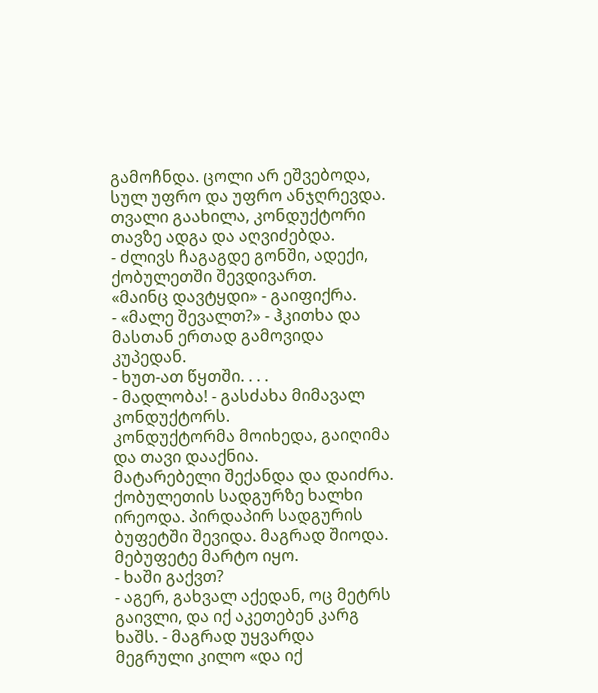გამოჩნდა. ცოლი არ ეშვებოდა, სულ უფრო და უფრო ანჯღრევდა. თვალი გაახილა, კონდუქტორი თავზე ადგა და აღვიძებდა.
- ძლივს ჩაგაგდე გონში, ადექი, ქობულეთში შევდივართ.
«მაინც დავტყდი» - გაიფიქრა.
- «მალე შევალთ?» - ჰკითხა და მასთან ერთად გამოვიდა კუპედან.
- ხუთ-ათ წყთში. . . .
- მადლობა! - გასძახა მიმავალ კონდუქტორს.
კონდუქტორმა მოიხედა, გაიღიმა და თავი დააქნია.
მატარებელი შექანდა და დაიძრა.
ქობულეთის სადგურზე ხალხი ირეოდა. პირდაპირ სადგურის ბუფეტში შევიდა. მაგრად შიოდა. მებუფეტე მარტო იყო.
- ხაში გაქვთ?
- აგერ, გახვალ აქედან, ოც მეტრს გაივლი, და იქ აკეთებენ კარგ ხაშს. - მაგრად უყვარდა მეგრული კილო «და იქ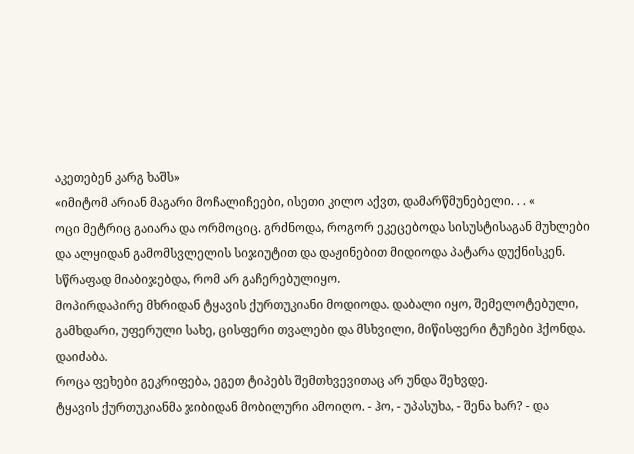აკეთებენ კარგ ხაშს»
«იმიტომ არიან მაგარი მოჩალიჩეები, ისეთი კილო აქვთ, დამარწმუნებელი. . . «
ოცი მეტრიც გაიარა და ორმოციც. გრძნოდა, როგორ ეკეცებოდა სისუსტისაგან მუხლები და ალყიდან გამომსვლელის სიჯიუტით და დაჟინებით მიდიოდა პატარა დუქნისკენ. სწრაფად მიაბიჯებდა, რომ არ გაჩერებულიყო.
მოპირდაპირე მხრიდან ტყავის ქურთუკიანი მოდიოდა. დაბალი იყო, შემელოტებული, გამხდარი, უფერული სახე, ცისფერი თვალები და მსხვილი, მიწისფერი ტუჩები ჰქონდა.
დაიძაბა.
როცა ფეხები გეკრიფება, ეგეთ ტიპებს შემთხვევითაც არ უნდა შეხვდე.
ტყავის ქურთუკიანმა ჯიბიდან მობილური ამოიღო. - ჰო, - უპასუხა, - შენა ხარ? - და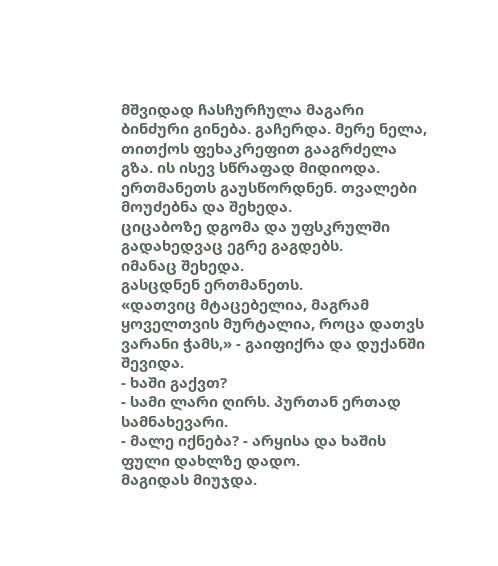მშვიდად ჩასჩურჩულა მაგარი ბინძური გინება. გაჩერდა. მერე ნელა, თითქოს ფეხაკრეფით გააგრძელა გზა. ის ისევ სწრაფად მიდიოდა.
ერთმანეთს გაუსწორდნენ. თვალები მოუძებნა და შეხედა.
ციცაბოზე დგომა და უფსკრულში გადახედვაც ეგრე გაგდებს.
იმანაც შეხედა.
გასცდნენ ერთმანეთს.
«დათვიც მტაცებელია, მაგრამ ყოველთვის მურტალია, როცა დათვს ვარანი ჭამს,» - გაიფიქრა და დუქანში შევიდა.
- ხაში გაქვთ?
- სამი ლარი ღირს. პურთან ერთად სამნახევარი.
- მალე იქნება? - არყისა და ხაშის ფული დახლზე დადო.
მაგიდას მიუჯდა.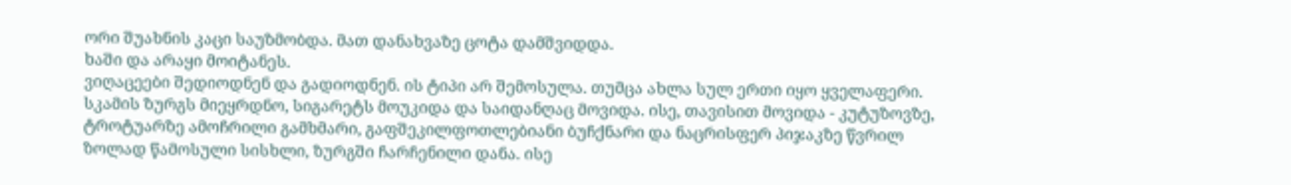ორი შუახნის კაცი საუზმობდა. მათ დანახვაზე ცოტა დამშვიდდა.
ხაში და არაყი მოიტანეს.
ვიღაცეები შედიოდნენ და გადიოდნენ. ის ტიპი არ შემოსულა. თუმცა ახლა სულ ერთი იყო ყველაფერი.
სკამის ზურგს მიეყრდნო, სიგარეტს მოუკიდა და საიდანღაც მოვიდა. ისე, თავისით მოვიდა - კუტუზოვზე, ტროტუარზე ამოჩრილი გამხმარი, გაფშეკილფოთლებიანი ბუჩქნარი და ნაცრისფერ პიჯაკზე წვრილ ზოლად წამოსული სისხლი, ზურგში ჩარჩენილი დანა. ისე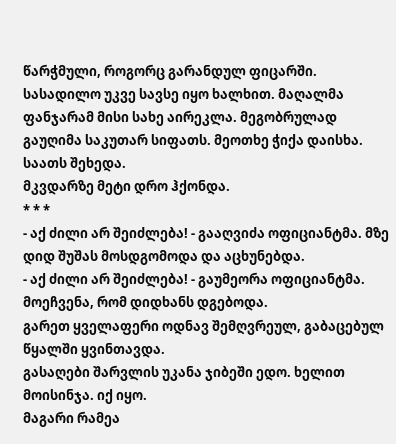წარჭმული, როგორც გარანდულ ფიცარში.
სასადილო უკვე სავსე იყო ხალხით. მაღალმა ფანჯარამ მისი სახე აირეკლა. მეგობრულად გაუღიმა საკუთარ სიფათს. მეოთხე ჭიქა დაისხა. საათს შეხედა.
მკვდარზე მეტი დრო ჰქონდა.
* * *
- აქ ძილი არ შეიძლება! - გააღვიძა ოფიციანტმა. მზე დიდ შუშას მოსდგომოდა და აცხუნებდა.
- აქ ძილი არ შეიძლება! - გაუმეორა ოფიციანტმა.
მოეჩვენა, რომ დიდხანს დგებოდა.
გარეთ ყველაფერი ოდნავ შემღვრეულ, გაბაცებულ წყალში ყვინთავდა.
გასაღები შარვლის უკანა ჯიბეში ედო. ხელით მოისინჯა. იქ იყო.
მაგარი რამეა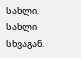სახლი. სახლი სხვაგან.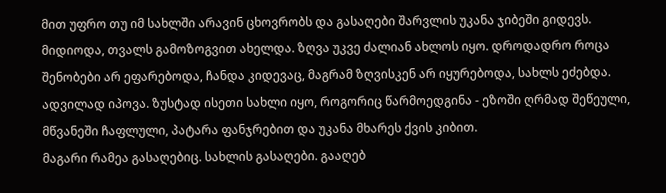მით უფრო თუ იმ სახლში არავინ ცხოვრობს და გასაღები შარვლის უკანა ჯიბეში გიდევს.
მიდიოდა, თვალს გამოზოგვით ახელდა. ზღვა უკვე ძალიან ახლოს იყო. დროდადრო როცა შენობები არ ეფარებოდა, ჩანდა კიდევაც, მაგრამ ზღვისკენ არ იყურებოდა, სახლს ეძებდა.
ადვილად იპოვა. ზუსტად ისეთი სახლი იყო, როგორიც წარმოედგინა - ეზოში ღრმად შეწეული, მწვანეში ჩაფლული, პატარა ფანჯრებით და უკანა მხარეს ქვის კიბით.
მაგარი რამეა გასაღებიც. სახლის გასაღები. გააღებ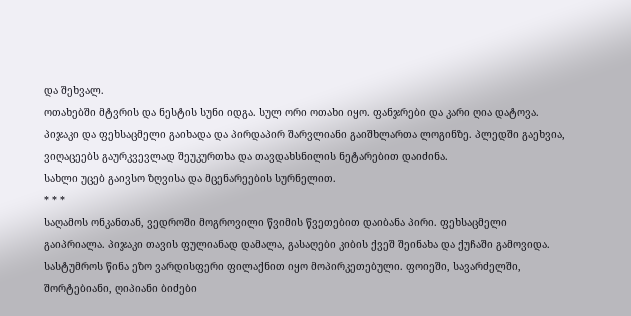და შეხვალ.
ოთახებში მტვრის და ნესტის სუნი იდგა. სულ ორი ოთახი იყო. ფანჯრები და კარი ღია დატოვა. პიჯაკი და ფეხსაცმელი გაიხადა და პირდაპირ შარვლიანი გაიშხლართა ლოგინზე. პლედში გაეხვია, ვიღაცეებს გაურკვევლად შეუკურთხა და თავდახსნილის ნეტარებით დაიძინა.
სახლი უცებ გაივსო ზღვისა და მცენარეების სურნელით.
* * *
საღამოს ონკანთან, ვედროში მოგროვილი წვიმის წვეთებით დაიბანა პირი. ფეხსაცმელი გაიპრიალა. პიჯაკი თავის ფულიანად დამალა, გასაღები კიბის ქვეშ შეინახა და ქუჩაში გამოვიდა.
სასტუმროს წინა ეზო ვარდისფერი ფილაქნით იყო მოპირკეთებული. ფოიეში, სავარძელში, შორტებიანი, ღიპიანი ბიძები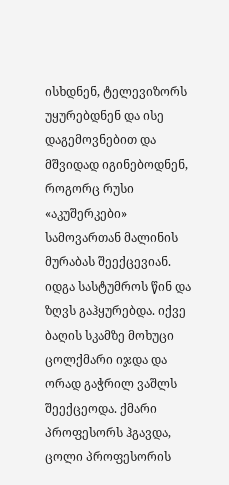ისხდნენ, ტელევიზორს უყურებდნენ და ისე დაგემოვნებით და მშვიდად იგინებოდნენ, როგორც რუსი «აკუშერკები» სამოვართან მალინის მურაბას შეექცევიან.
იდგა სასტუმროს წინ და ზღვს გაჰყურებდა. იქვე ბაღის სკამზე მოხუცი ცოლქმარი იჯდა და ორად გაჭრილ ვაშლს შეექცეოდა. ქმარი პროფესორს ჰგავდა, ცოლი პროფესორის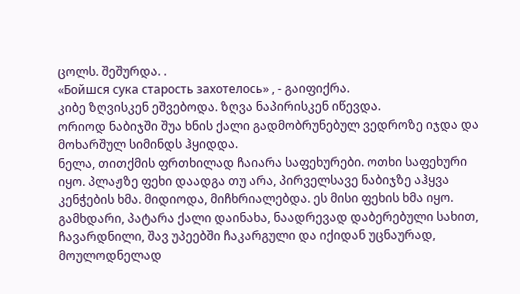ცოლს. შეშურდა. .
«Бойшся сука старость захотелось» , - გაიფიქრა.
კიბე ზღვისკენ ეშვებოდა. ზღვა ნაპირისკენ იწევდა.
ორიოდ ნაბიჯში შუა ხნის ქალი გადმობრუნებულ ვედროზე იჯდა და მოხარშულ სიმინდს ჰყიდდა.
ნელა, თითქმის ფრთხილად ჩაიარა საფეხურები. ოთხი საფეხური იყო. პლაჟზე ფეხი დაადგა თუ არა, პირველსავე ნაბიჯზე აჰყვა კენჭების ხმა. მიდიოდა, მიჩხრიალებდა. ეს მისი ფეხის ხმა იყო.
გამხდარი, პატარა ქალი დაინახა, ნაადრევად დაბერებული სახით, ჩავარდნილი, შავ უპეებში ჩაკარგული და იქიდან უცნაურად, მოულოდნელად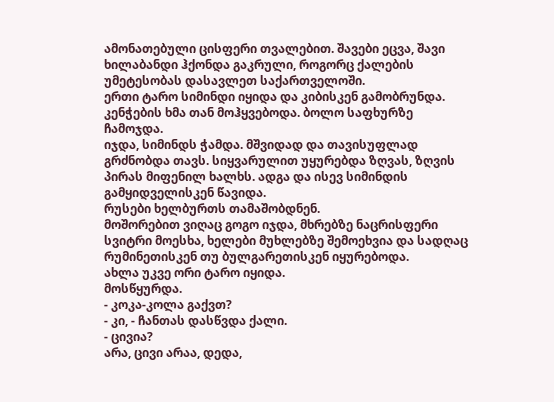ამონათებული ცისფერი თვალებით. შავები ეცვა, შავი ხილაბანდი ჰქონდა გაკრული, როგორც ქალების უმეტესობას დასავლეთ საქართველოში.
ერთი ტარო სიმინდი იყიდა და კიბისკენ გამობრუნდა. კენჭების ხმა თან მოჰყვებოდა. ბოლო საფხურზე ჩამოჯდა.
იჯდა, სიმინდს ჭამდა. მშვიდად და თავისუფლად გრძნობდა თავს. სიყვარულით უყურებდა ზღვას, ზღვის პირას მიფენილ ხალხს. ადგა და ისევ სიმინდის გამყიდველისკენ წავიდა.
რუსები ხელბურთს თამაშობდნენ.
მოშორებით ვიღაც გოგო იჯდა, მხრებზე ნაცრისფერი სვიტრი მოესხა, ხელები მუხლებზე შემოეხვია და სადღაც რუმინეთისკენ თუ ბულგარეთისკენ იყურებოდა.
ახლა უკვე ორი ტარო იყიდა.
მოსწყურდა.
- კოკა-კოლა გაქვთ?
- კი, - ჩანთას დასწვდა ქალი.
- ცივია?
არა, ცივი არაა, დედა,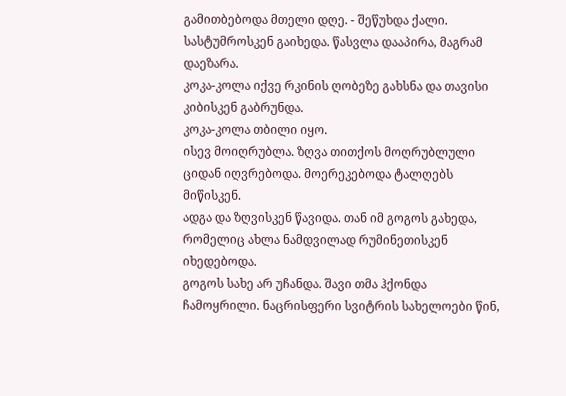გამითბებოდა მთელი დღე. - შეწუხდა ქალი.
სასტუმროსკენ გაიხედა. წასვლა დააპირა, მაგრამ დაეზარა.
კოკა-კოლა იქვე რკინის ღობეზე გახსნა და თავისი კიბისკენ გაბრუნდა.
კოკა-კოლა თბილი იყო.
ისევ მოიღრუბლა. ზღვა თითქოს მოღრუბლული ციდან იღვრებოდა. მოერეკებოდა ტალღებს მიწისკენ.
ადგა და ზღვისკენ წავიდა. თან იმ გოგოს გახედა, რომელიც ახლა ნამდვილად რუმინეთისკენ იხედებოდა.
გოგოს სახე არ უჩანდა. შავი თმა ჰქონდა ჩამოყრილი. ნაცრისფერი სვიტრის სახელოები წინ,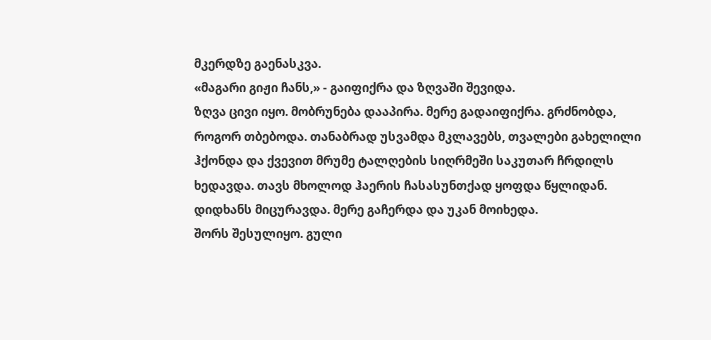მკერდზე გაენასკვა.
«მაგარი გიჟი ჩანს,» - გაიფიქრა და ზღვაში შევიდა.
ზღვა ცივი იყო. მობრუნება დააპირა. მერე გადაიფიქრა. გრძნობდა, როგორ თბებოდა. თანაბრად უსვამდა მკლავებს, თვალები გახელილი ჰქონდა და ქვევით მრუმე ტალღების სიღრმეში საკუთარ ჩრდილს ხედავდა. თავს მხოლოდ ჰაერის ჩასასუნთქად ყოფდა წყლიდან. დიდხანს მიცურავდა. მერე გაჩერდა და უკან მოიხედა.
შორს შესულიყო. გული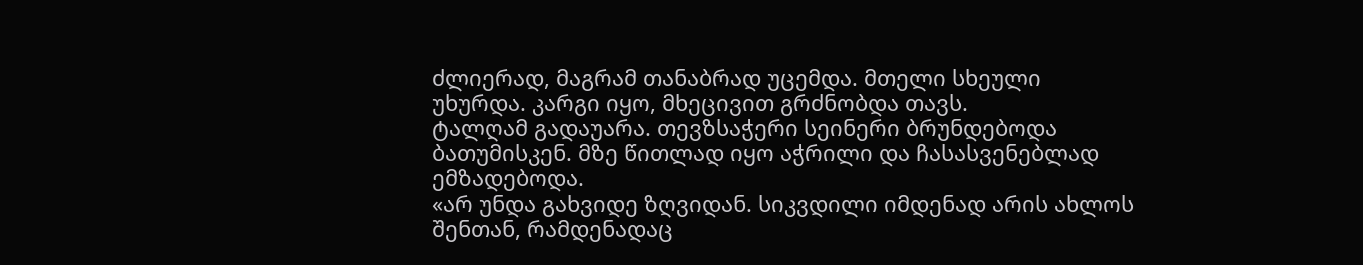ძლიერად, მაგრამ თანაბრად უცემდა. მთელი სხეული უხურდა. კარგი იყო, მხეცივით გრძნობდა თავს.
ტალღამ გადაუარა. თევზსაჭერი სეინერი ბრუნდებოდა ბათუმისკენ. მზე წითლად იყო აჭრილი და ჩასასვენებლად ემზადებოდა.
«არ უნდა გახვიდე ზღვიდან. სიკვდილი იმდენად არის ახლოს შენთან, რამდენადაც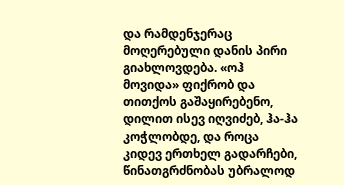და რამდენჯერაც მოღერებული დანის პირი გიახლოვდება. «ოჰ მოვიდა» ფიქრობ და თითქოს გაშაყირებენო, დილით ისევ იღვიძებ, ჰა-ჰა კოჭლობდე, და როცა კიდევ ერთხელ გადარჩები, წინათგრძნობას უბრალოდ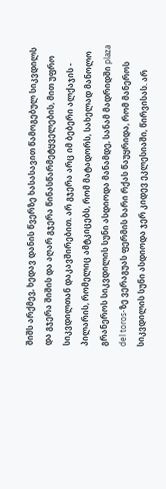შიშს არქმევ, ხედავ დანის წვერზე ხასასავით წამოგებულ სიკვდილს და გჯერა შიშის და აღარ გჯერა წინასწარმეტყველების, მით უფრო სიკვდილთან დაკავშირებით. არ გჯერა არც იმ ბებერი ალქაჯის - პილარის, რომელიც ამტკიცებს, რომ მატადორს, სახელად მანოლო გრანეროს სიკვდილის სუნი ასდიოდა მანამდე, სანამ მადრიდში plaza del toros-ზე ვერაგუას ფერმის ხარი რქას წაუყრიდა, რომ მანეროს სიკვდილის სუნი ასდიოდა ჯერ კიდევ ეკლესიაში, წირვისას. არ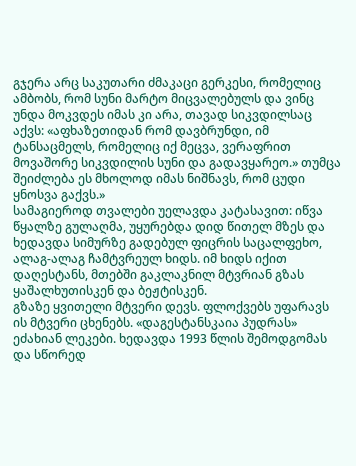გჯერა არც საკუთარი ძმაკაცი გერკესი, რომელიც ამბობს, რომ სუნი მარტო მიცვალებულს და ვინც უნდა მოკვდეს იმას კი არა, თავად სიკვდილსაც აქვს: «აფხაზეთიდან რომ დავბრუნდი, იმ ტანსაცმელს, რომელიც იქ მეცვა, ვერაფრით მოვაშორე სიკვდილის სუნი და გადავყარეო.» თუმცა შეიძლება ეს მხოლოდ იმას ნიშნავს, რომ ცუდი ყნოსვა გაქვს.»
სამაგიეროდ თვალები უელავდა კატასავით: იწვა წყალზე გულაღმა, უყურებდა დიდ წითელ მზეს და ხედავდა სიმურზე გადებულ ფიცრის საცალფეხო, ალაგ-ალაგ ჩამტვრეულ ხიდს. იმ ხიდს იქით დაღესტანს, მთებში გაკლაკნილ მტვრიან გზას ყაშალხუთისკენ და ბეჟტისკენ.
გზაზე ყვითელი მტვერი დევს. ფლოქვებს უფარავს ის მტვერი ცხენებს. «დაგესტანსკაია პუდრას» ეძახიან ლეკები. ხედავდა 1993 წლის შემოდგომას და სწორედ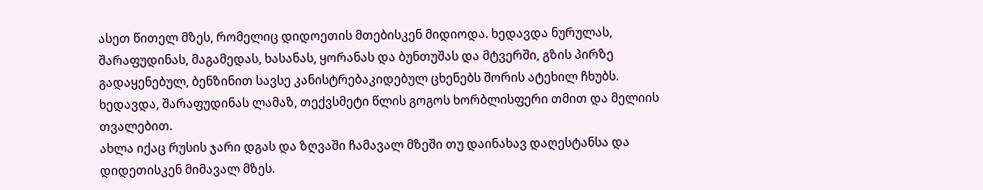ასეთ წითელ მზეს, რომელიც დიდოეთის მთებისკენ მიდიოდა. ხედავდა ნურულას, შარაფუდინას, მაგამედას, ხასანას, ყორანას და ბუნთუშას და მტვერში, გზის პირზე გადაყენებულ, ბენზინით სავსე კანისტრებაკიდებულ ცხენებს შორის ატეხილ ჩხუბს. ხედავდა, შარაფუდინას ლამაზ, თექვსმეტი წლის გოგოს ხორბლისფერი თმით და მელიის თვალებით.
ახლა იქაც რუსის ჯარი დგას და ზღვაში ჩამავალ მზეში თუ დაინახავ დაღესტანსა და დიდეთისკენ მიმავალ მზეს.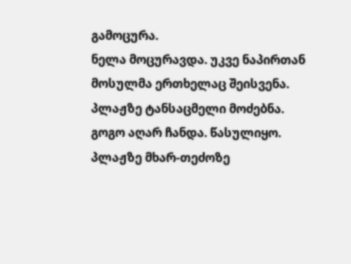გამოცურა.
ნელა მოცურავდა. უკვე ნაპირთან მოსულმა ერთხელაც შეისვენა. პლაჟზე ტანსაცმელი მოძებნა.
გოგო აღარ ჩანდა. წასულიყო. პლაჟზე მხარ-თეძოზე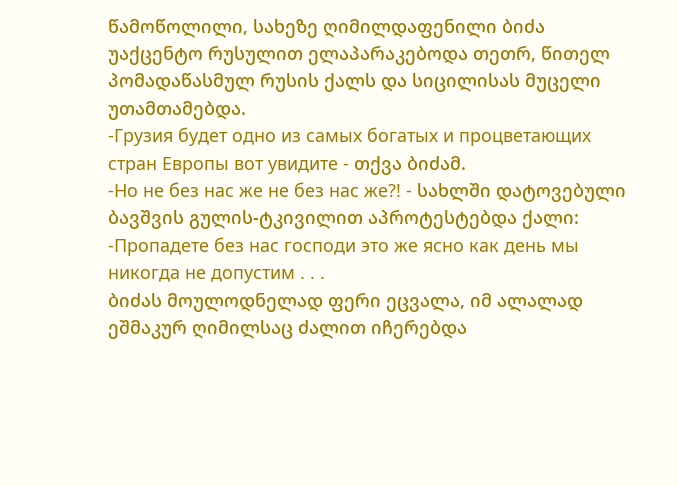წამოწოლილი, სახეზე ღიმილდაფენილი ბიძა უაქცენტო რუსულით ელაპარაკებოდა თეთრ, წითელ პომადაწასმულ რუსის ქალს და სიცილისას მუცელი უთამთამებდა.
-Грузия будет одно из самых богатых и процветающих стран Европы вот увидите - თქვა ბიძამ.
-Но не без нас же не без нас же?! - სახლში დატოვებული ბავშვის გულის-ტკივილით აპროტესტებდა ქალი: -Пропадете без нас господи это же ясно как день мы никогда не допустим . . .
ბიძას მოულოდნელად ფერი ეცვალა, იმ ალალად ეშმაკურ ღიმილსაც ძალით იჩერებდა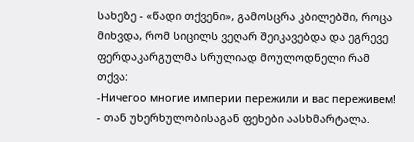სახეზე - «წადი თქვენი», გამოსცრა კბილებში, როცა მიხვდა, რომ სიცილს ვეღარ შეიკავებდა და ეგრევე ფერდაკარგულმა სრულიად მოულოდნელი რამ თქვა:
-Ничегоо многие империи пережили и вас переживем! - თან უხერხულობისაგან ფეხები აასხმარტალა.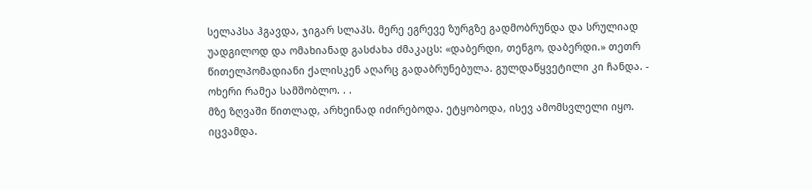სელაპსა ჰგავდა, ჯიგარ სლაპს. მერე ეგრევე ზურგზე გადმობრუნდა და სრულიად უადგილოდ და ომახიანად გასძახა ძმაკაცს: «დაბერდი, თენგო, დაბერდი.» თეთრ წითელპომადიანი ქალისკენ აღარც გადაბრუნებულა. გულდაწყვეტილი კი ჩანდა. - ოხერი რამეა სამშობლო. . .
მზე ზღვაში წითლად, არხეინად იძირებოდა. ეტყობოდა, ისევ ამომსვლელი იყო.
იცვამდა.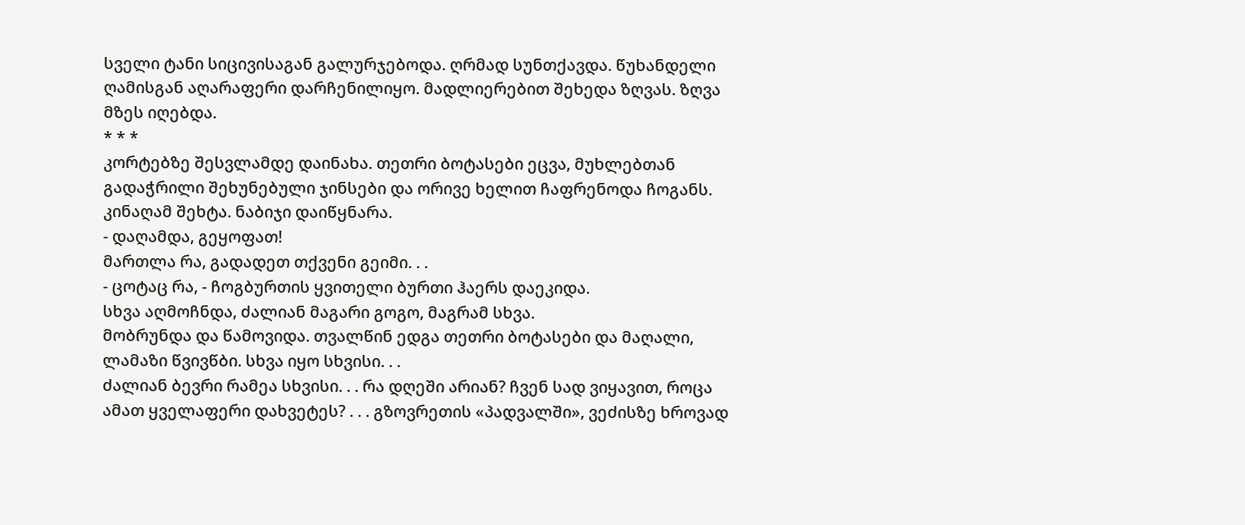სველი ტანი სიცივისაგან გალურჯებოდა. ღრმად სუნთქავდა. წუხანდელი ღამისგან აღარაფერი დარჩენილიყო. მადლიერებით შეხედა ზღვას. ზღვა მზეს იღებდა.
* * *
კორტებზე შესვლამდე დაინახა. თეთრი ბოტასები ეცვა, მუხლებთან გადაჭრილი შეხუნებული ჯინსები და ორივე ხელით ჩაფრენოდა ჩოგანს.
კინაღამ შეხტა. ნაბიჯი დაიწყნარა.
- დაღამდა, გეყოფათ!
მართლა რა, გადადეთ თქვენი გეიმი. . .
- ცოტაც რა, - ჩოგბურთის ყვითელი ბურთი ჰაერს დაეკიდა.
სხვა აღმოჩნდა, ძალიან მაგარი გოგო, მაგრამ სხვა.
მობრუნდა და წამოვიდა. თვალწინ ედგა თეთრი ბოტასები და მაღალი, ლამაზი წვივწბი. სხვა იყო სხვისი. . .
ძალიან ბევრი რამეა სხვისი. . . რა დღეში არიან? ჩვენ სად ვიყავით, როცა ამათ ყველაფერი დახვეტეს? . . . გზოვრეთის «პადვალში», ვეძისზე ხროვად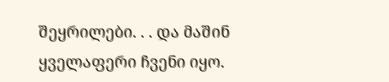შეყრილები. . . და მაშინ ყველაფერი ჩვენი იყო.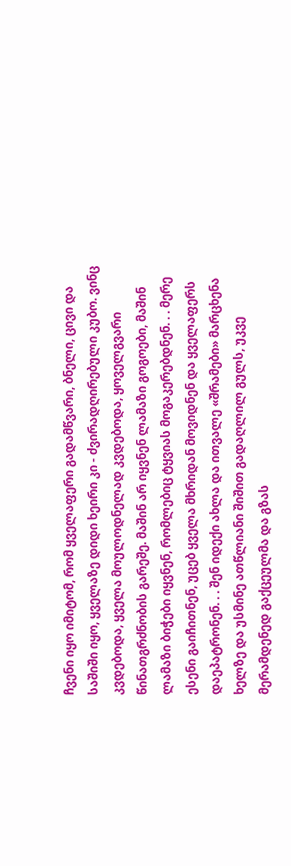ჩვენი იყო იმიტომ, რომ ყველაფერი გადამწვარი, ბნელი, ცივი და საშიში იყო, ყველაზე დიდი ხეირი კი - ძვირადღირებული კუბო. ვინც კვდებოდა, ყველა მოულოდნელად კვდებოდა, ყოველგვარი წინათგრძნობის გარეშე. მაშინ არ იყვნენ ლამაზი გოგოები, მაშინ ლამაზი ბიჭები იყვნენ, რომლებიც ტყვიას მოგაკერებდნენ. . . მერე ესენი გაიჩითნენ, უცებ ყველა მხრიდან მოვიდნენ და ყველაფერს დაეპატრონენ. . . შენ იდექი ახლა და ითვალე «შრამები» მარცხენა ხელზე და უსმინე ათწლიანი შიშით გადაღლილ გულს, უკვე მერამდენედ გაქცეულმა და გზას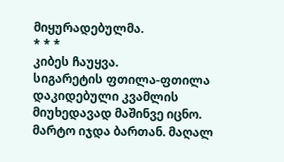მიყურადებულმა.
* * *
კიბეს ჩაუყვა.
სიგარეტის ფთილა-ფთილა დაკიდებული კვამლის მიუხედავად მაშინვე იცნო.
მარტო იჯდა ბართან. მაღალ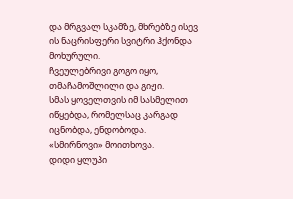და მრგვალ სკამზე, მხრებზე ისევ ის ნაცრისფერი სვიტრი ჰქონდა მოხურული.
ჩვეულებრივი გოგო იყო, თმაჩამოშლილი და გიჟი.
სმას ყოველთვის იმ სასმელით იწყებდა, რომელსაც კარგად იცნობდა, ენდობოდა.
«სმირნოვი» მოითხოვა.
დიდი ყლუპი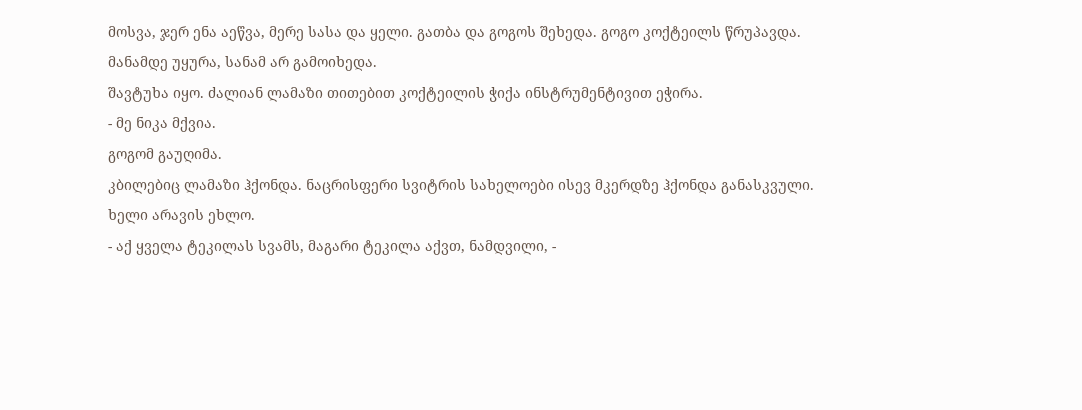მოსვა, ჯერ ენა აეწვა, მერე სასა და ყელი. გათბა და გოგოს შეხედა. გოგო კოქტეილს წრუპავდა.
მანამდე უყურა, სანამ არ გამოიხედა.
შავტუხა იყო. ძალიან ლამაზი თითებით კოქტეილის ჭიქა ინსტრუმენტივით ეჭირა.
- მე ნიკა მქვია.
გოგომ გაუღიმა.
კბილებიც ლამაზი ჰქონდა. ნაცრისფერი სვიტრის სახელოები ისევ მკერდზე ჰქონდა განასკვული.
ხელი არავის ეხლო.
- აქ ყველა ტეკილას სვამს, მაგარი ტეკილა აქვთ, ნამდვილი, -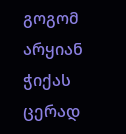გოგომ არყიან ჭიქას ცერად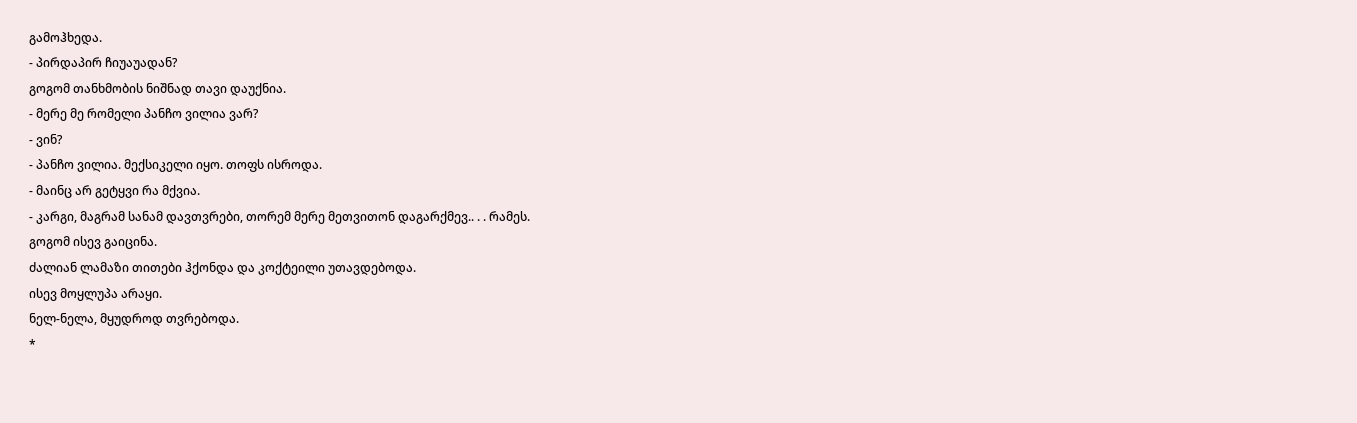გამოჰხედა.
- პირდაპირ ჩიუაუადან?
გოგომ თანხმობის ნიშნად თავი დაუქნია.
- მერე მე რომელი პანჩო ვილია ვარ?
- ვინ?
- პანჩო ვილია. მექსიკელი იყო. თოფს ისროდა.
- მაინც არ გეტყვი რა მქვია.
- კარგი, მაგრამ სანამ დავთვრები, თორემ მერე მეთვითონ დაგარქმევ.. . . რამეს.
გოგომ ისევ გაიცინა.
ძალიან ლამაზი თითები ჰქონდა და კოქტეილი უთავდებოდა.
ისევ მოყლუპა არაყი.
ნელ-ნელა, მყუდროდ თვრებოდა.
*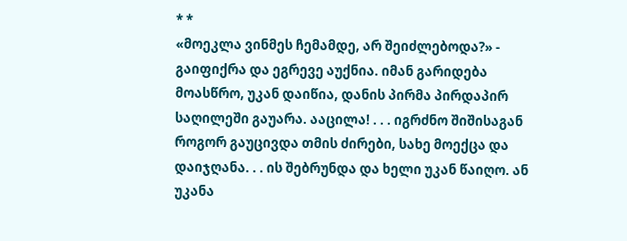* *
«მოეკლა ვინმეს ჩემამდე, არ შეიძლებოდა?» - გაიფიქრა და ეგრევე აუქნია. იმან გარიდება მოასწრო, უკან დაიწია, დანის პირმა პირდაპირ საღილეში გაუარა. ააცილა! . . . იგრძნო შიშისაგან როგორ გაუცივდა თმის ძირები, სახე მოექცა და დაიჯღანა. . . ის შებრუნდა და ხელი უკან წაიღო. ან უკანა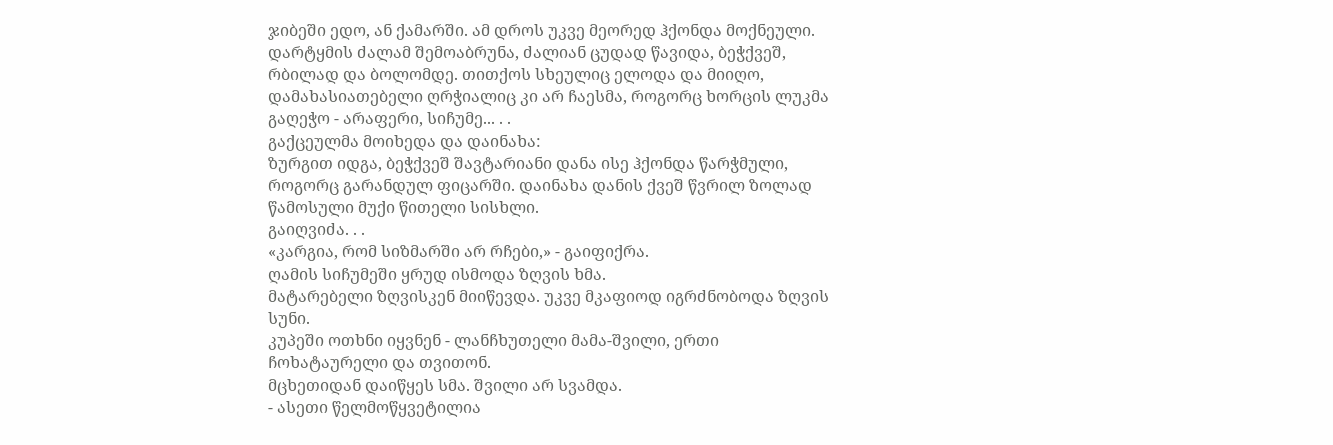ჯიბეში ედო, ან ქამარში. ამ დროს უკვე მეორედ ჰქონდა მოქნეული. დარტყმის ძალამ შემოაბრუნა, ძალიან ცუდად წავიდა, ბეჭქვეშ, რბილად და ბოლომდე. თითქოს სხეულიც ელოდა და მიიღო, დამახასიათებელი ღრჭიალიც კი არ ჩაესმა, როგორც ხორცის ლუკმა გაღეჭო - არაფერი, სიჩუმე... . .
გაქცეულმა მოიხედა და დაინახა:
ზურგით იდგა, ბეჭქვეშ შავტარიანი დანა ისე ჰქონდა წარჭმული, როგორც გარანდულ ფიცარში. დაინახა დანის ქვეშ წვრილ ზოლად წამოსული მუქი წითელი სისხლი.
გაიღვიძა. . .
«კარგია, რომ სიზმარში არ რჩები,» - გაიფიქრა.
ღამის სიჩუმეში ყრუდ ისმოდა ზღვის ხმა.
მატარებელი ზღვისკენ მიიწევდა. უკვე მკაფიოდ იგრძნობოდა ზღვის სუნი.
კუპეში ოთხნი იყვნენ - ლანჩხუთელი მამა-შვილი, ერთი ჩოხატაურელი და თვითონ.
მცხეთიდან დაიწყეს სმა. შვილი არ სვამდა.
- ასეთი წელმოწყვეტილია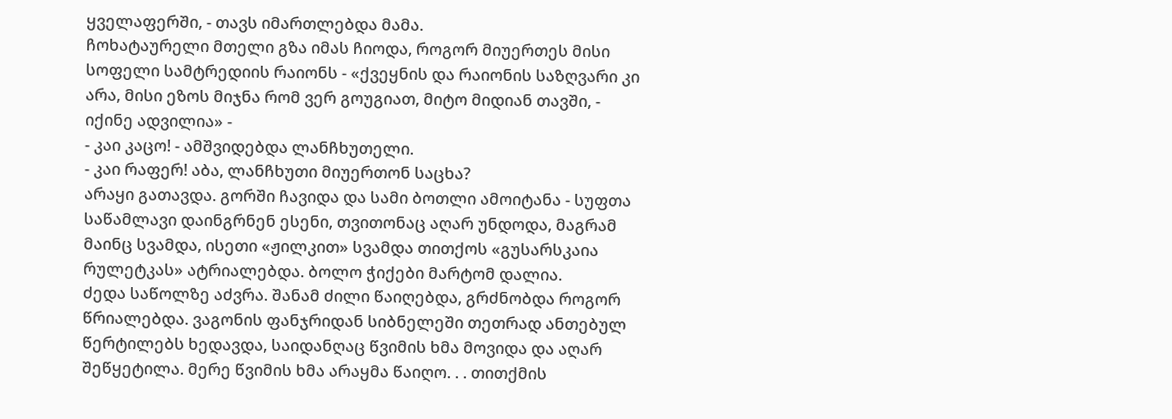ყველაფერში, - თავს იმართლებდა მამა.
ჩოხატაურელი მთელი გზა იმას ჩიოდა, როგორ მიუერთეს მისი სოფელი სამტრედიის რაიონს - «ქვეყნის და რაიონის საზღვარი კი არა, მისი ეზოს მიჯნა რომ ვერ გოუგიათ, მიტო მიდიან თავში, - იქინე ადვილია» -
- კაი კაცო! - ამშვიდებდა ლანჩხუთელი.
- კაი რაფერ! აბა, ლანჩხუთი მიუერთონ საცხა?
არაყი გათავდა. გორში ჩავიდა და სამი ბოთლი ამოიტანა - სუფთა საწამლავი დაინგრნენ ესენი, თვითონაც აღარ უნდოდა, მაგრამ მაინც სვამდა, ისეთი «ჟილკით» სვამდა თითქოს «გუსარსკაია რულეტკას» ატრიალებდა. ბოლო ჭიქები მარტომ დალია.
ძედა საწოლზე აძვრა. შანამ ძილი წაიღებდა, გრძნობდა როგორ წრიალებდა. ვაგონის ფანჯრიდან სიბნელეში თეთრად ანთებულ წერტილებს ხედავდა, საიდანღაც წვიმის ხმა მოვიდა და აღარ შეწყეტილა. მერე წვიმის ხმა არაყმა წაიღო. . . თითქმის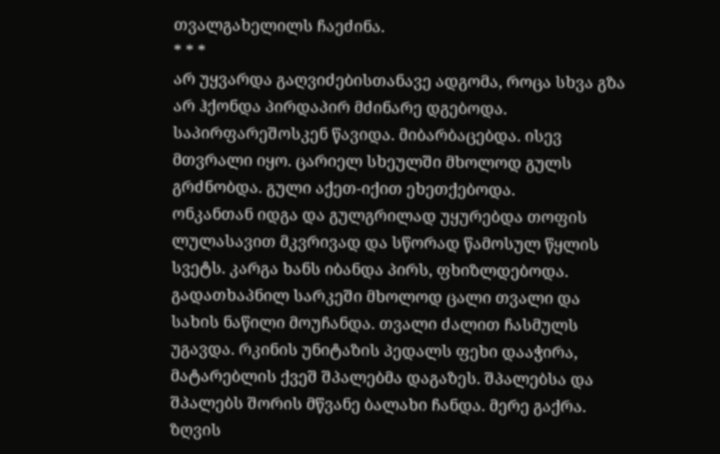თვალგახელილს ჩაეძინა.
* * *
არ უყვარდა გაღვიძებისთანავე ადგომა, როცა სხვა გზა არ ჰქონდა პირდაპირ მძინარე დგებოდა. საპირფარეშოსკენ წავიდა. მიბარბაცებდა. ისევ მთვრალი იყო. ცარიელ სხეულში მხოლოდ გულს გრძნობდა. გული აქეთ-იქით ეხეთქებოდა.
ონკანთან იდგა და გულგრილად უყურებდა თოფის ლულასავით მკვრივად და სწორად წამოსულ წყლის სვეტს. კარგა ხანს იბანდა პირს, ფხიზლდებოდა. გადათხაპნილ სარკეში მხოლოდ ცალი თვალი და სახის ნაწილი მოუჩანდა. თვალი ძალით ჩასმულს უგავდა. რკინის უნიტაზის პედალს ფეხი დააჭირა, მატარებლის ქვეშ შპალებმა დაგაზეს. შპალებსა და შპალებს შორის მწვანე ბალახი ჩანდა. მერე გაქრა. ზღვის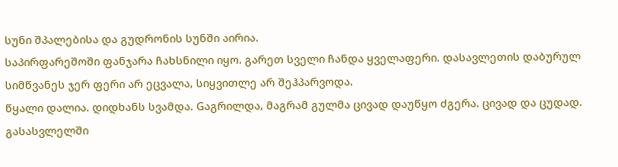სუნი შპალებისა და გუდრონის სუნში აირია.
საპირფარეშოში ფანჯარა ჩახსნილი იყო. გარეთ სველი ჩანდა ყველაფერი. დასავლეთის დაბურულ სიმწვანეს ჯერ ფერი არ ეცვალა, სიყვითლე არ შეჰპარვოდა.
წყალი დალია. დიდხანს სვამდა. Gაგრილდა, მაგრამ გულმა ცივად დაუწყო ძგერა. ცივად და ცუდად.
გასასვლელში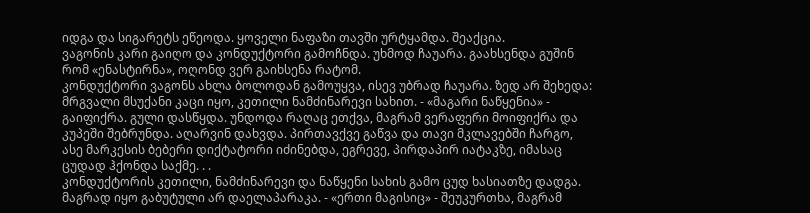იდგა და სიგარეტს ეწეოდა. ყოველი ნაფაზი თავში ურტყამდა. შეაქცია.
ვაგონის კარი გაიღო და კონდუქტორი გამოჩნდა. უხმოდ ჩაუარა. გაახსენდა გუშინ რომ «ენასტირნა», ოღონდ ვერ გაიხსენა რატომ.
კონდუქტორი ვაგონს ახლა ბოლოდან გამოუყვა, ისევ უბრად ჩაუარა. ზედ არ შეხედა: მრგვალი მსუქანი კაცი იყო, კეთილი ნამძინარევი სახით. - «მაგარი ნაწყენია» - გაიფიქრა. გული დასწყდა. უნდოდა რაღაც ეთქვა, მაგრამ ვერაფერი მოიფიქრა და კუპეში შებრუნდა. აღარვინ დახვდა. პირთავქვე გაწვა და თავი მკლავებში ჩარგო, ასე მარკესის ბებერი დიქტატორი იძინებდა, ეგრევე, პირდაპირ იატაკზე, იმასაც ცუდად ჰქონდა საქმე. . .
კონდუქტორის კეთილი, ნამძინარევი და ნაწყენი სახის გამო ცუდ ხასიათზე დადგა. მაგრად იყო გაბუტული არ დაელაპარაკა. - «ერთი მაგისიც» - შეუკურთხა, მაგრამ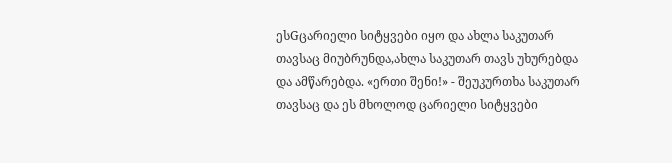ესGცარიელი სიტყვები იყო და ახლა საკუთარ თავსაც მიუბრუნდა,ახლა საკუთარ თავს უხურებდა და ამწარებდა. «ერთი შენი!» - შეუკურთხა საკუთარ თავსაც და ეს მხოლოდ ცარიელი სიტყვები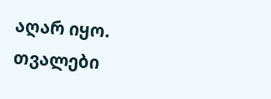აღარ იყო.
თვალები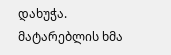დახუჭა. მატარებლის ხმა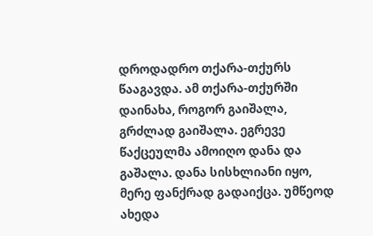დროდადრო თქარა-თქურს წააგავდა. ამ თქარა-თქურში დაინახა, როგორ გაიშალა, გრძლად გაიშალა. ეგრევე წაქცეულმა ამოიღო დანა და გაშალა. დანა სისხლიანი იყო, მერე ფანქრად გადაიქცა. უმწეოდ ახედა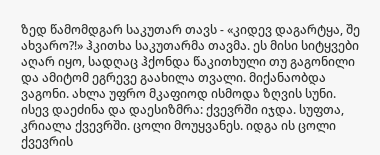ზედ წამომდგარ საკუთარ თავს - «კიდევ დაგარტყა, შე ახვარო?!» ჰკითხა საკუთარმა თავმა. ეს მისი სიტყვები აღარ იყო, სადღაც ჰქონდა წაკითხული თუ გაგონილი და ამიტომ ეგრევე გაახილა თვალი. მიქანაობდა ვაგონი. ახლა უფრო მკაფიოდ ისმოდა ზღვის სუნი. ისევ დაეძინა და დაესიზმრა: ქვევრში იჯდა. სუფთა, კრიალა ქვევრში. ცოლი მოუყვანეს. იდგა ის ცოლი ქვევრის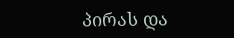პირას და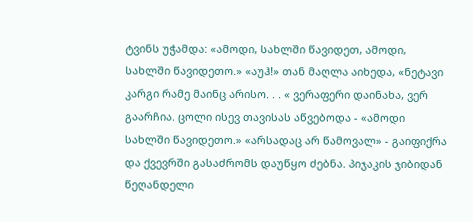ტვინს უჭამდა: «ამოდი, სახლში წავიდეთ, ამოდი, სახლში წავიდეთო.» «აუჰ!» თან მაღლა აიხედა, «ნეტავი კარგი რამე მაინც არისო. . . « ვერაფერი დაინახა, ვერ გაარჩია. ცოლი ისევ თავისას აწვებოდა - «ამოდი სახლში წავიდეთო.» «არსადაც არ წამოვალ» - გაიფიქრა და ქვევრში გასაძრომს დაუწყო ძებნა. პიჯაკის ჯიბიდან წეღანდელი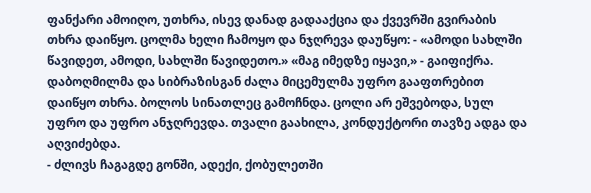ფანქარი ამოიღო, უთხრა, ისევ დანად გადააქცია და ქვევრში გვირაბის თხრა დაიწყო. ცოლმა ხელი ჩამოყო და ნჯღრევა დაუწყო: - «ამოდი სახლში წავიდეთ, ამოდი, სახლში წავიდეთო.» «მაგ იმედზე იყავი,» - გაიფიქრა. დაბოღმილმა და სიბრაზისგან ძალა მიცემულმა უფრო გააფთრებით დაიწყო თხრა. ბოლოს სინათლეც გამოჩნდა. ცოლი არ ეშვებოდა, სულ უფრო და უფრო ანჯღრევდა. თვალი გაახილა, კონდუქტორი თავზე ადგა და აღვიძებდა.
- ძლივს ჩაგაგდე გონში, ადექი, ქობულეთში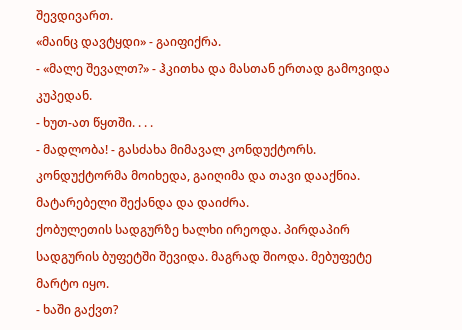შევდივართ.
«მაინც დავტყდი» - გაიფიქრა.
- «მალე შევალთ?» - ჰკითხა და მასთან ერთად გამოვიდა კუპედან.
- ხუთ-ათ წყთში. . . .
- მადლობა! - გასძახა მიმავალ კონდუქტორს.
კონდუქტორმა მოიხედა, გაიღიმა და თავი დააქნია.
მატარებელი შექანდა და დაიძრა.
ქობულეთის სადგურზე ხალხი ირეოდა. პირდაპირ სადგურის ბუფეტში შევიდა. მაგრად შიოდა. მებუფეტე მარტო იყო.
- ხაში გაქვთ?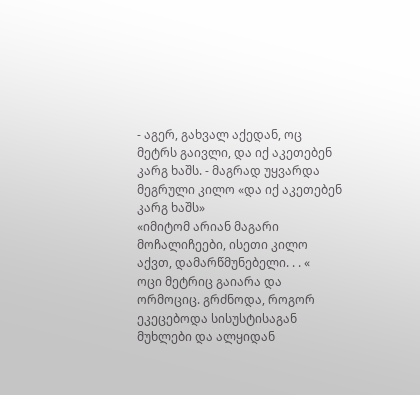- აგერ, გახვალ აქედან, ოც მეტრს გაივლი, და იქ აკეთებენ კარგ ხაშს. - მაგრად უყვარდა მეგრული კილო «და იქ აკეთებენ კარგ ხაშს»
«იმიტომ არიან მაგარი მოჩალიჩეები, ისეთი კილო აქვთ, დამარწმუნებელი. . . «
ოცი მეტრიც გაიარა და ორმოციც. გრძნოდა, როგორ ეკეცებოდა სისუსტისაგან მუხლები და ალყიდან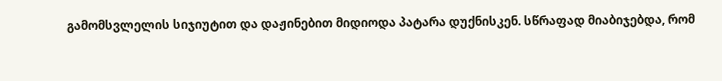გამომსვლელის სიჯიუტით და დაჟინებით მიდიოდა პატარა დუქნისკენ. სწრაფად მიაბიჯებდა, რომ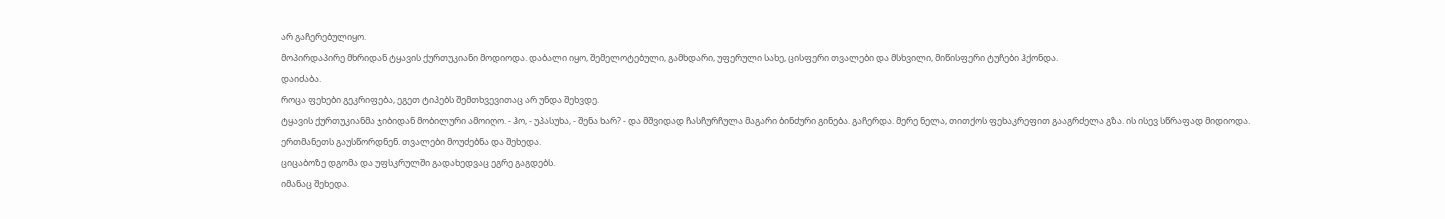არ გაჩერებულიყო.
მოპირდაპირე მხრიდან ტყავის ქურთუკიანი მოდიოდა. დაბალი იყო, შემელოტებული, გამხდარი, უფერული სახე, ცისფერი თვალები და მსხვილი, მიწისფერი ტუჩები ჰქონდა.
დაიძაბა.
როცა ფეხები გეკრიფება, ეგეთ ტიპებს შემთხვევითაც არ უნდა შეხვდე.
ტყავის ქურთუკიანმა ჯიბიდან მობილური ამოიღო. - ჰო, - უპასუხა, - შენა ხარ? - და მშვიდად ჩასჩურჩულა მაგარი ბინძური გინება. გაჩერდა. მერე ნელა, თითქოს ფეხაკრეფით გააგრძელა გზა. ის ისევ სწრაფად მიდიოდა.
ერთმანეთს გაუსწორდნენ. თვალები მოუძებნა და შეხედა.
ციცაბოზე დგომა და უფსკრულში გადახედვაც ეგრე გაგდებს.
იმანაც შეხედა.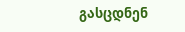გასცდნენ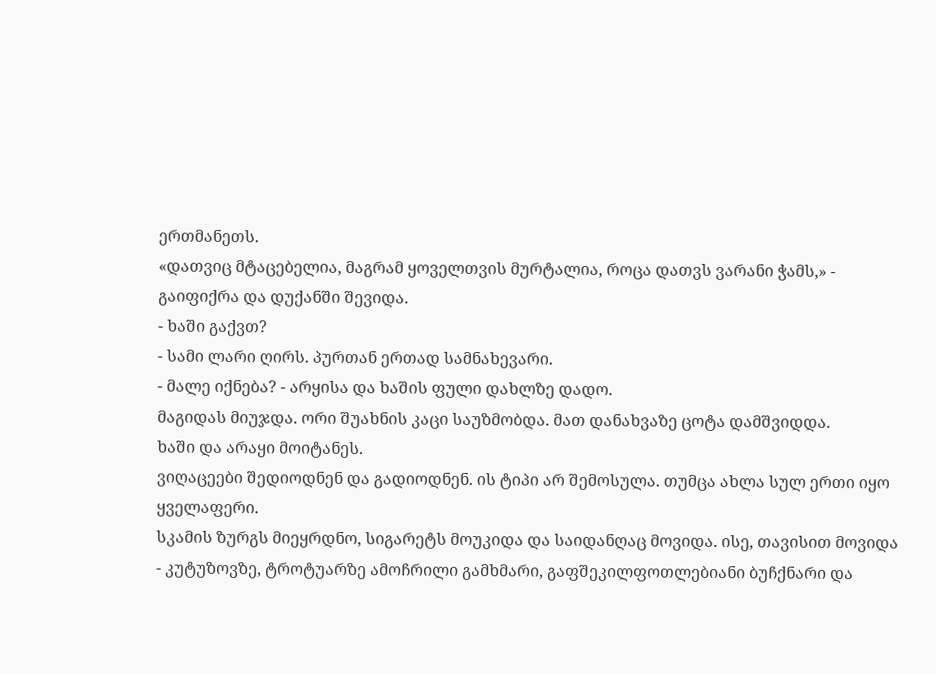ერთმანეთს.
«დათვიც მტაცებელია, მაგრამ ყოველთვის მურტალია, როცა დათვს ვარანი ჭამს,» - გაიფიქრა და დუქანში შევიდა.
- ხაში გაქვთ?
- სამი ლარი ღირს. პურთან ერთად სამნახევარი.
- მალე იქნება? - არყისა და ხაშის ფული დახლზე დადო.
მაგიდას მიუჯდა. ორი შუახნის კაცი საუზმობდა. მათ დანახვაზე ცოტა დამშვიდდა.
ხაში და არაყი მოიტანეს.
ვიღაცეები შედიოდნენ და გადიოდნენ. ის ტიპი არ შემოსულა. თუმცა ახლა სულ ერთი იყო ყველაფერი.
სკამის ზურგს მიეყრდნო, სიგარეტს მოუკიდა და საიდანღაც მოვიდა. ისე, თავისით მოვიდა - კუტუზოვზე, ტროტუარზე ამოჩრილი გამხმარი, გაფშეკილფოთლებიანი ბუჩქნარი და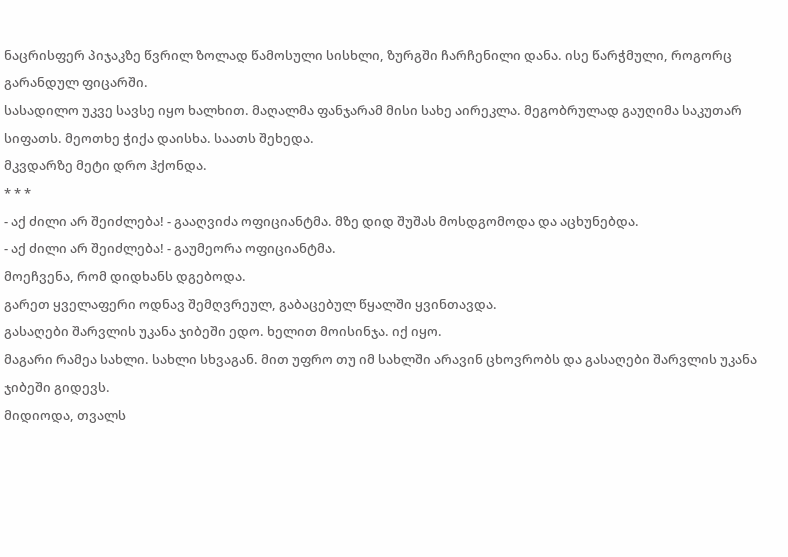ნაცრისფერ პიჯაკზე წვრილ ზოლად წამოსული სისხლი, ზურგში ჩარჩენილი დანა. ისე წარჭმული, როგორც გარანდულ ფიცარში.
სასადილო უკვე სავსე იყო ხალხით. მაღალმა ფანჯარამ მისი სახე აირეკლა. მეგობრულად გაუღიმა საკუთარ სიფათს. მეოთხე ჭიქა დაისხა. საათს შეხედა.
მკვდარზე მეტი დრო ჰქონდა.
* * *
- აქ ძილი არ შეიძლება! - გააღვიძა ოფიციანტმა. მზე დიდ შუშას მოსდგომოდა და აცხუნებდა.
- აქ ძილი არ შეიძლება! - გაუმეორა ოფიციანტმა.
მოეჩვენა, რომ დიდხანს დგებოდა.
გარეთ ყველაფერი ოდნავ შემღვრეულ, გაბაცებულ წყალში ყვინთავდა.
გასაღები შარვლის უკანა ჯიბეში ედო. ხელით მოისინჯა. იქ იყო.
მაგარი რამეა სახლი. სახლი სხვაგან. მით უფრო თუ იმ სახლში არავინ ცხოვრობს და გასაღები შარვლის უკანა ჯიბეში გიდევს.
მიდიოდა, თვალს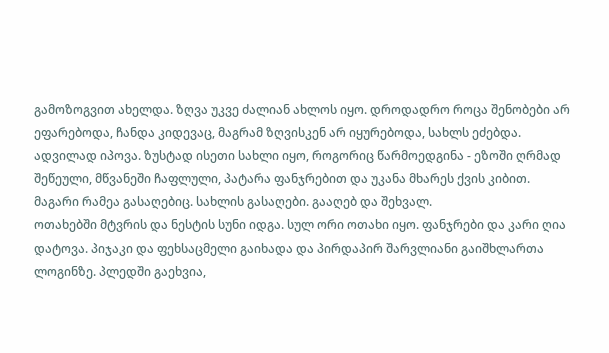გამოზოგვით ახელდა. ზღვა უკვე ძალიან ახლოს იყო. დროდადრო როცა შენობები არ ეფარებოდა, ჩანდა კიდევაც, მაგრამ ზღვისკენ არ იყურებოდა, სახლს ეძებდა.
ადვილად იპოვა. ზუსტად ისეთი სახლი იყო, როგორიც წარმოედგინა - ეზოში ღრმად შეწეული, მწვანეში ჩაფლული, პატარა ფანჯრებით და უკანა მხარეს ქვის კიბით.
მაგარი რამეა გასაღებიც. სახლის გასაღები. გააღებ და შეხვალ.
ოთახებში მტვრის და ნესტის სუნი იდგა. სულ ორი ოთახი იყო. ფანჯრები და კარი ღია დატოვა. პიჯაკი და ფეხსაცმელი გაიხადა და პირდაპირ შარვლიანი გაიშხლართა ლოგინზე. პლედში გაეხვია,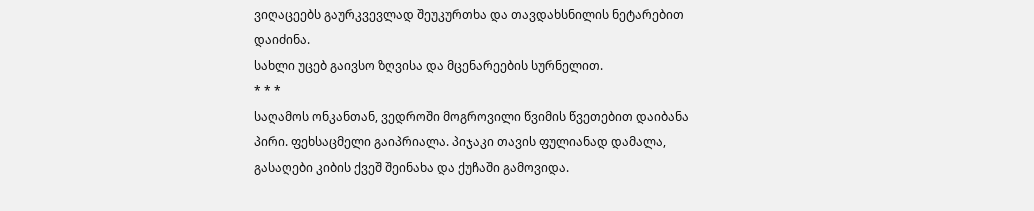ვიღაცეებს გაურკვევლად შეუკურთხა და თავდახსნილის ნეტარებით დაიძინა.
სახლი უცებ გაივსო ზღვისა და მცენარეების სურნელით.
* * *
საღამოს ონკანთან, ვედროში მოგროვილი წვიმის წვეთებით დაიბანა პირი. ფეხსაცმელი გაიპრიალა. პიჯაკი თავის ფულიანად დამალა, გასაღები კიბის ქვეშ შეინახა და ქუჩაში გამოვიდა.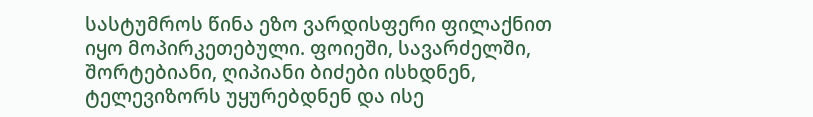სასტუმროს წინა ეზო ვარდისფერი ფილაქნით იყო მოპირკეთებული. ფოიეში, სავარძელში, შორტებიანი, ღიპიანი ბიძები ისხდნენ, ტელევიზორს უყურებდნენ და ისე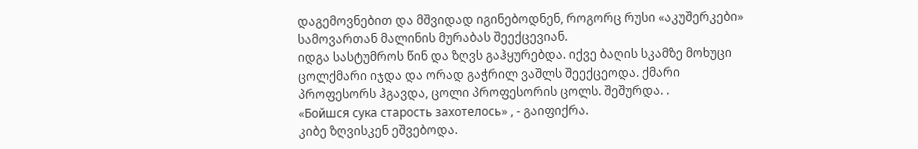დაგემოვნებით და მშვიდად იგინებოდნენ, როგორც რუსი «აკუშერკები» სამოვართან მალინის მურაბას შეექცევიან.
იდგა სასტუმროს წინ და ზღვს გაჰყურებდა. იქვე ბაღის სკამზე მოხუცი ცოლქმარი იჯდა და ორად გაჭრილ ვაშლს შეექცეოდა. ქმარი პროფესორს ჰგავდა, ცოლი პროფესორის ცოლს. შეშურდა. .
«Бойшся сука старость захотелось» , - გაიფიქრა.
კიბე ზღვისკენ ეშვებოდა.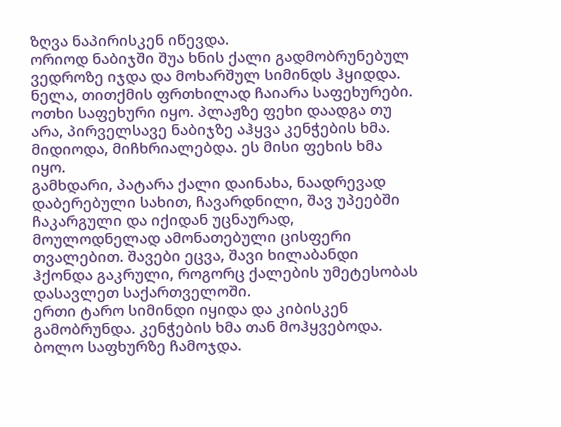ზღვა ნაპირისკენ იწევდა.
ორიოდ ნაბიჯში შუა ხნის ქალი გადმობრუნებულ ვედროზე იჯდა და მოხარშულ სიმინდს ჰყიდდა.
ნელა, თითქმის ფრთხილად ჩაიარა საფეხურები. ოთხი საფეხური იყო. პლაჟზე ფეხი დაადგა თუ არა, პირველსავე ნაბიჯზე აჰყვა კენჭების ხმა. მიდიოდა, მიჩხრიალებდა. ეს მისი ფეხის ხმა იყო.
გამხდარი, პატარა ქალი დაინახა, ნაადრევად დაბერებული სახით, ჩავარდნილი, შავ უპეებში ჩაკარგული და იქიდან უცნაურად, მოულოდნელად ამონათებული ცისფერი თვალებით. შავები ეცვა, შავი ხილაბანდი ჰქონდა გაკრული, როგორც ქალების უმეტესობას დასავლეთ საქართველოში.
ერთი ტარო სიმინდი იყიდა და კიბისკენ გამობრუნდა. კენჭების ხმა თან მოჰყვებოდა. ბოლო საფხურზე ჩამოჯდა.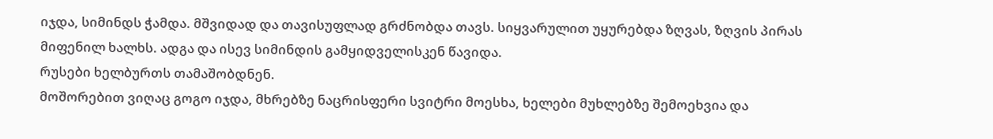იჯდა, სიმინდს ჭამდა. მშვიდად და თავისუფლად გრძნობდა თავს. სიყვარულით უყურებდა ზღვას, ზღვის პირას მიფენილ ხალხს. ადგა და ისევ სიმინდის გამყიდველისკენ წავიდა.
რუსები ხელბურთს თამაშობდნენ.
მოშორებით ვიღაც გოგო იჯდა, მხრებზე ნაცრისფერი სვიტრი მოესხა, ხელები მუხლებზე შემოეხვია და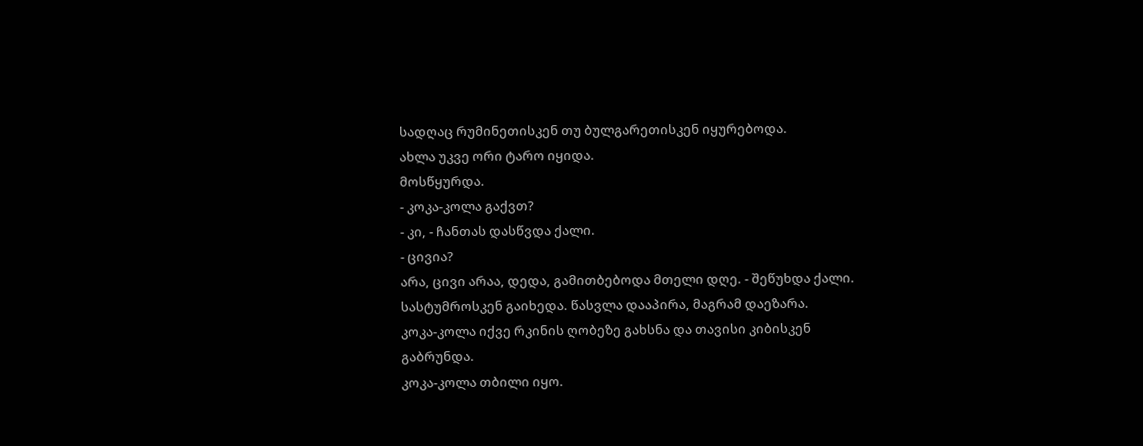სადღაც რუმინეთისკენ თუ ბულგარეთისკენ იყურებოდა.
ახლა უკვე ორი ტარო იყიდა.
მოსწყურდა.
- კოკა-კოლა გაქვთ?
- კი, - ჩანთას დასწვდა ქალი.
- ცივია?
არა, ცივი არაა, დედა, გამითბებოდა მთელი დღე. - შეწუხდა ქალი.
სასტუმროსკენ გაიხედა. წასვლა დააპირა, მაგრამ დაეზარა.
კოკა-კოლა იქვე რკინის ღობეზე გახსნა და თავისი კიბისკენ გაბრუნდა.
კოკა-კოლა თბილი იყო.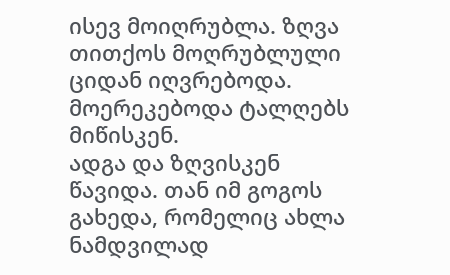ისევ მოიღრუბლა. ზღვა თითქოს მოღრუბლული ციდან იღვრებოდა. მოერეკებოდა ტალღებს მიწისკენ.
ადგა და ზღვისკენ წავიდა. თან იმ გოგოს გახედა, რომელიც ახლა ნამდვილად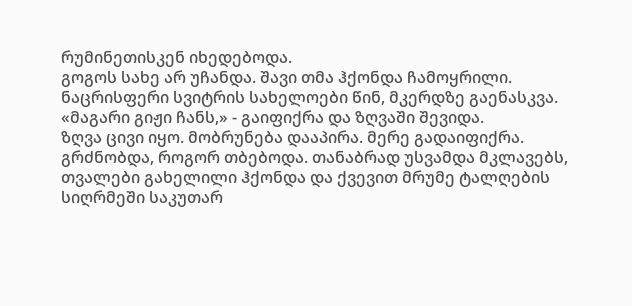რუმინეთისკენ იხედებოდა.
გოგოს სახე არ უჩანდა. შავი თმა ჰქონდა ჩამოყრილი. ნაცრისფერი სვიტრის სახელოები წინ, მკერდზე გაენასკვა.
«მაგარი გიჟი ჩანს,» - გაიფიქრა და ზღვაში შევიდა.
ზღვა ცივი იყო. მობრუნება დააპირა. მერე გადაიფიქრა. გრძნობდა, როგორ თბებოდა. თანაბრად უსვამდა მკლავებს, თვალები გახელილი ჰქონდა და ქვევით მრუმე ტალღების სიღრმეში საკუთარ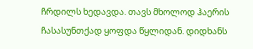ჩრდილს ხედავდა. თავს მხოლოდ ჰაერის ჩასასუნთქად ყოფდა წყლიდან. დიდხანს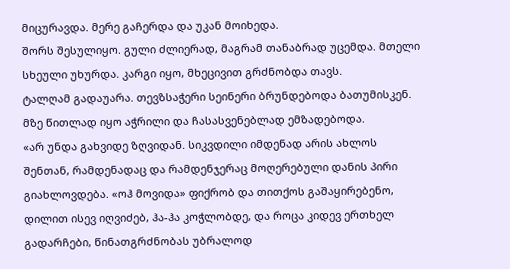მიცურავდა. მერე გაჩერდა და უკან მოიხედა.
შორს შესულიყო. გული ძლიერად, მაგრამ თანაბრად უცემდა. მთელი სხეული უხურდა. კარგი იყო, მხეცივით გრძნობდა თავს.
ტალღამ გადაუარა. თევზსაჭერი სეინერი ბრუნდებოდა ბათუმისკენ. მზე წითლად იყო აჭრილი და ჩასასვენებლად ემზადებოდა.
«არ უნდა გახვიდე ზღვიდან. სიკვდილი იმდენად არის ახლოს შენთან, რამდენადაც და რამდენჯერაც მოღერებული დანის პირი გიახლოვდება. «ოჰ მოვიდა» ფიქრობ და თითქოს გაშაყირებენო, დილით ისევ იღვიძებ, ჰა-ჰა კოჭლობდე, და როცა კიდევ ერთხელ გადარჩები, წინათგრძნობას უბრალოდ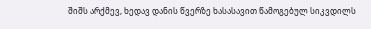შიშს არქმევ, ხედავ დანის წვერზე ხასასავით წამოგებულ სიკვდილს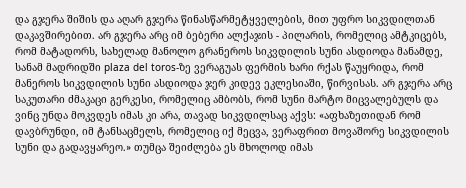და გჯერა შიშის და აღარ გჯერა წინასწარმეტყველების, მით უფრო სიკვდილთან დაკავშირებით. არ გჯერა არც იმ ბებერი ალქაჯის - პილარის, რომელიც ამტკიცებს, რომ მატადორს, სახელად მანოლო გრანეროს სიკვდილის სუნი ასდიოდა მანამდე, სანამ მადრიდში plaza del toros-ზე ვერაგუას ფერმის ხარი რქას წაუყრიდა, რომ მანეროს სიკვდილის სუნი ასდიოდა ჯერ კიდევ ეკლესიაში, წირვისას. არ გჯერა არც საკუთარი ძმაკაცი გერკესი, რომელიც ამბობს, რომ სუნი მარტო მიცვალებულს და ვინც უნდა მოკვდეს იმას კი არა, თავად სიკვდილსაც აქვს: «აფხაზეთიდან რომ დავბრუნდი, იმ ტანსაცმელს, რომელიც იქ მეცვა, ვერაფრით მოვაშორე სიკვდილის სუნი და გადავყარეო.» თუმცა შეიძლება ეს მხოლოდ იმას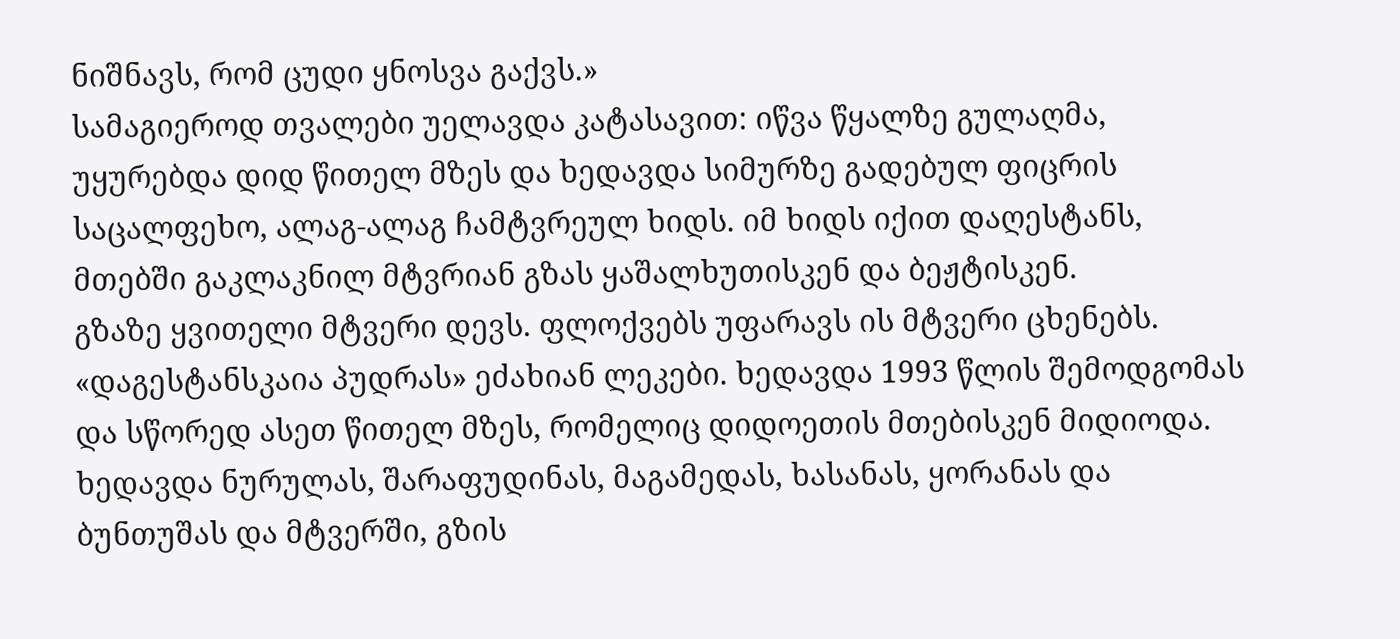ნიშნავს, რომ ცუდი ყნოსვა გაქვს.»
სამაგიეროდ თვალები უელავდა კატასავით: იწვა წყალზე გულაღმა, უყურებდა დიდ წითელ მზეს და ხედავდა სიმურზე გადებულ ფიცრის საცალფეხო, ალაგ-ალაგ ჩამტვრეულ ხიდს. იმ ხიდს იქით დაღესტანს, მთებში გაკლაკნილ მტვრიან გზას ყაშალხუთისკენ და ბეჟტისკენ.
გზაზე ყვითელი მტვერი დევს. ფლოქვებს უფარავს ის მტვერი ცხენებს. «დაგესტანსკაია პუდრას» ეძახიან ლეკები. ხედავდა 1993 წლის შემოდგომას და სწორედ ასეთ წითელ მზეს, რომელიც დიდოეთის მთებისკენ მიდიოდა. ხედავდა ნურულას, შარაფუდინას, მაგამედას, ხასანას, ყორანას და ბუნთუშას და მტვერში, გზის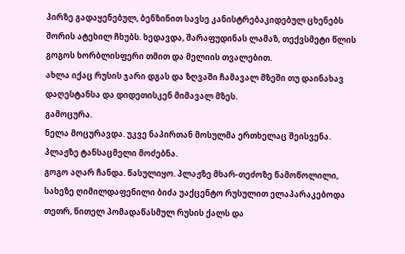პირზე გადაყენებულ, ბენზინით სავსე კანისტრებაკიდებულ ცხენებს შორის ატეხილ ჩხუბს. ხედავდა, შარაფუდინას ლამაზ, თექვსმეტი წლის გოგოს ხორბლისფერი თმით და მელიის თვალებით.
ახლა იქაც რუსის ჯარი დგას და ზღვაში ჩამავალ მზეში თუ დაინახავ დაღესტანსა და დიდეთისკენ მიმავალ მზეს.
გამოცურა.
ნელა მოცურავდა. უკვე ნაპირთან მოსულმა ერთხელაც შეისვენა. პლაჟზე ტანსაცმელი მოძებნა.
გოგო აღარ ჩანდა. წასულიყო. პლაჟზე მხარ-თეძოზე წამოწოლილი, სახეზე ღიმილდაფენილი ბიძა უაქცენტო რუსულით ელაპარაკებოდა თეთრ, წითელ პომადაწასმულ რუსის ქალს და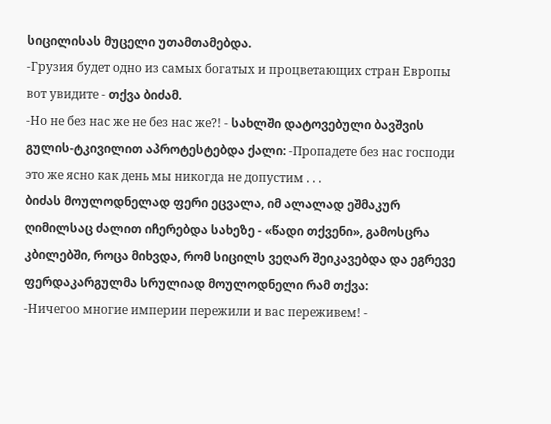სიცილისას მუცელი უთამთამებდა.
-Грузия будет одно из самых богатых и процветающих стран Европы вот увидите - თქვა ბიძამ.
-Но не без нас же не без нас же?! - სახლში დატოვებული ბავშვის გულის-ტკივილით აპროტესტებდა ქალი: -Пропадете без нас господи это же ясно как день мы никогда не допустим . . .
ბიძას მოულოდნელად ფერი ეცვალა, იმ ალალად ეშმაკურ ღიმილსაც ძალით იჩერებდა სახეზე - «წადი თქვენი», გამოსცრა კბილებში, როცა მიხვდა, რომ სიცილს ვეღარ შეიკავებდა და ეგრევე ფერდაკარგულმა სრულიად მოულოდნელი რამ თქვა:
-Ничегоо многие империи пережили и вас переживем! -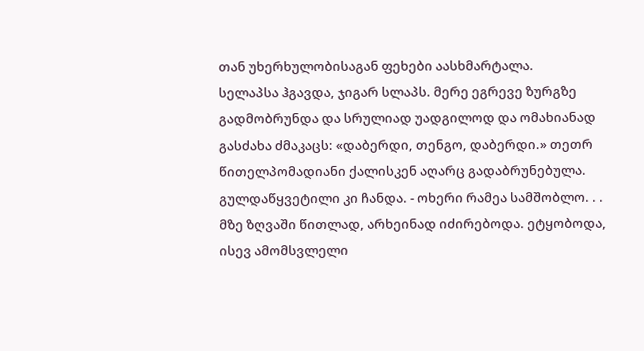თან უხერხულობისაგან ფეხები აასხმარტალა.
სელაპსა ჰგავდა, ჯიგარ სლაპს. მერე ეგრევე ზურგზე გადმობრუნდა და სრულიად უადგილოდ და ომახიანად გასძახა ძმაკაცს: «დაბერდი, თენგო, დაბერდი.» თეთრ წითელპომადიანი ქალისკენ აღარც გადაბრუნებულა. გულდაწყვეტილი კი ჩანდა. - ოხერი რამეა სამშობლო. . .
მზე ზღვაში წითლად, არხეინად იძირებოდა. ეტყობოდა, ისევ ამომსვლელი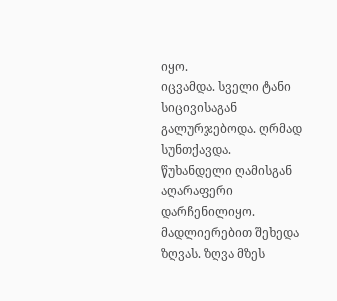იყო.
იცვამდა. სველი ტანი სიცივისაგან გალურჯებოდა. ღრმად სუნთქავდა. წუხანდელი ღამისგან აღარაფერი დარჩენილიყო. მადლიერებით შეხედა ზღვას. ზღვა მზეს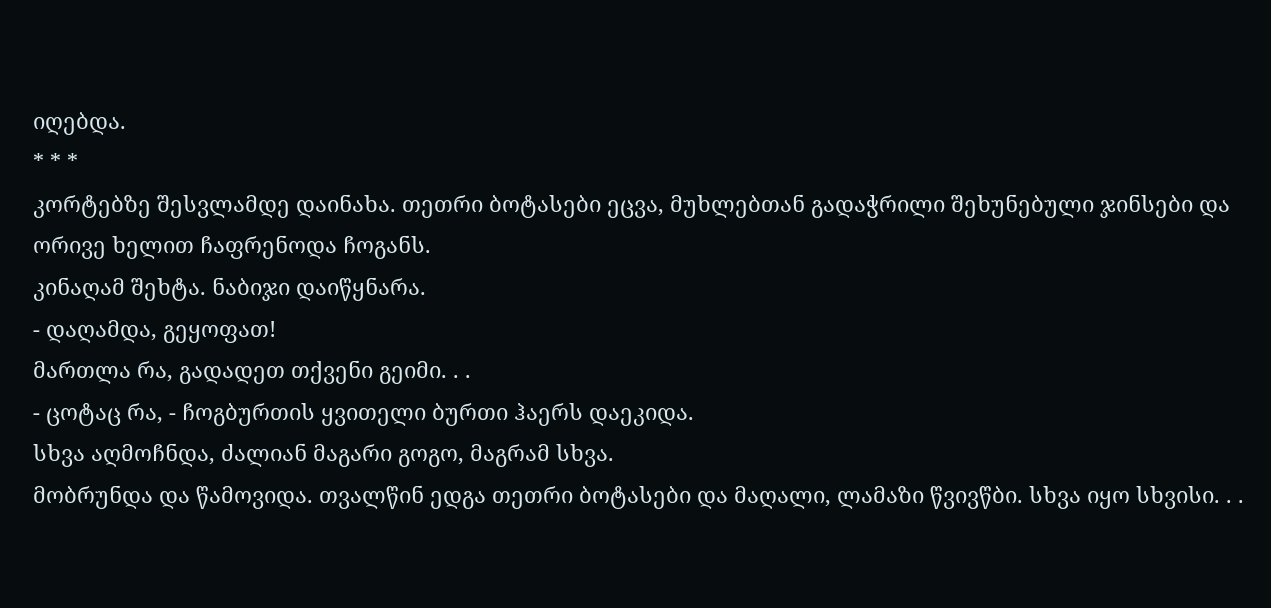იღებდა.
* * *
კორტებზე შესვლამდე დაინახა. თეთრი ბოტასები ეცვა, მუხლებთან გადაჭრილი შეხუნებული ჯინსები და ორივე ხელით ჩაფრენოდა ჩოგანს.
კინაღამ შეხტა. ნაბიჯი დაიწყნარა.
- დაღამდა, გეყოფათ!
მართლა რა, გადადეთ თქვენი გეიმი. . .
- ცოტაც რა, - ჩოგბურთის ყვითელი ბურთი ჰაერს დაეკიდა.
სხვა აღმოჩნდა, ძალიან მაგარი გოგო, მაგრამ სხვა.
მობრუნდა და წამოვიდა. თვალწინ ედგა თეთრი ბოტასები და მაღალი, ლამაზი წვივწბი. სხვა იყო სხვისი. . .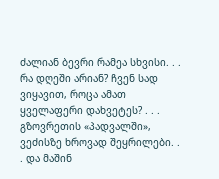ძალიან ბევრი რამეა სხვისი. . . რა დღეში არიან? ჩვენ სად ვიყავით, როცა ამათ ყველაფერი დახვეტეს? . . . გზოვრეთის «პადვალში», ვეძისზე ხროვად შეყრილები. . . და მაშინ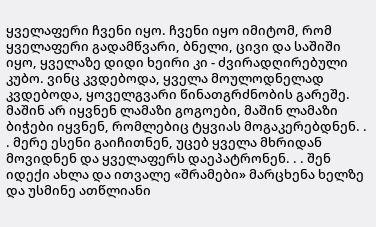ყველაფერი ჩვენი იყო. ჩვენი იყო იმიტომ, რომ ყველაფერი გადამწვარი, ბნელი, ცივი და საშიში იყო, ყველაზე დიდი ხეირი კი - ძვირადღირებული კუბო. ვინც კვდებოდა, ყველა მოულოდნელად კვდებოდა, ყოველგვარი წინათგრძნობის გარეშე. მაშინ არ იყვნენ ლამაზი გოგოები, მაშინ ლამაზი ბიჭები იყვნენ, რომლებიც ტყვიას მოგაკერებდნენ. . . მერე ესენი გაიჩითნენ, უცებ ყველა მხრიდან მოვიდნენ და ყველაფერს დაეპატრონენ. . . შენ იდექი ახლა და ითვალე «შრამები» მარცხენა ხელზე და უსმინე ათწლიანი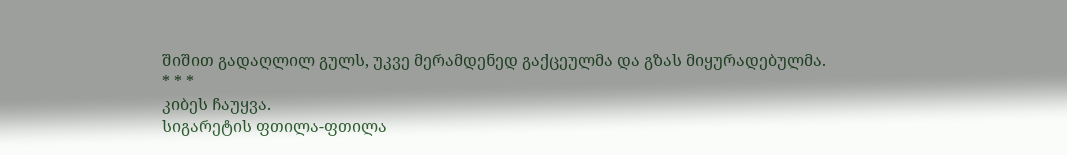შიშით გადაღლილ გულს, უკვე მერამდენედ გაქცეულმა და გზას მიყურადებულმა.
* * *
კიბეს ჩაუყვა.
სიგარეტის ფთილა-ფთილა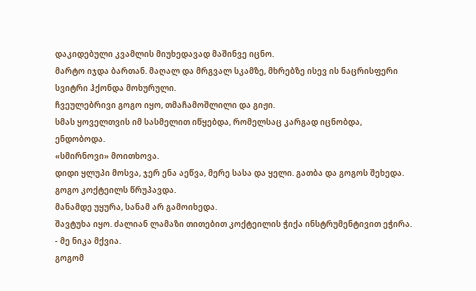დაკიდებული კვამლის მიუხედავად მაშინვე იცნო.
მარტო იჯდა ბართან. მაღალ და მრგვალ სკამზე, მხრებზე ისევ ის ნაცრისფერი სვიტრი ჰქონდა მოხურული.
ჩვეულებრივი გოგო იყო, თმაჩამოშლილი და გიჟი.
სმას ყოველთვის იმ სასმელით იწყებდა, რომელსაც კარგად იცნობდა, ენდობოდა.
«სმირნოვი» მოითხოვა.
დიდი ყლუპი მოსვა, ჯერ ენა აეწვა, მერე სასა და ყელი. გათბა და გოგოს შეხედა. გოგო კოქტეილს წრუპავდა.
მანამდე უყურა, სანამ არ გამოიხედა.
შავტუხა იყო. ძალიან ლამაზი თითებით კოქტეილის ჭიქა ინსტრუმენტივით ეჭირა.
- მე ნიკა მქვია.
გოგომ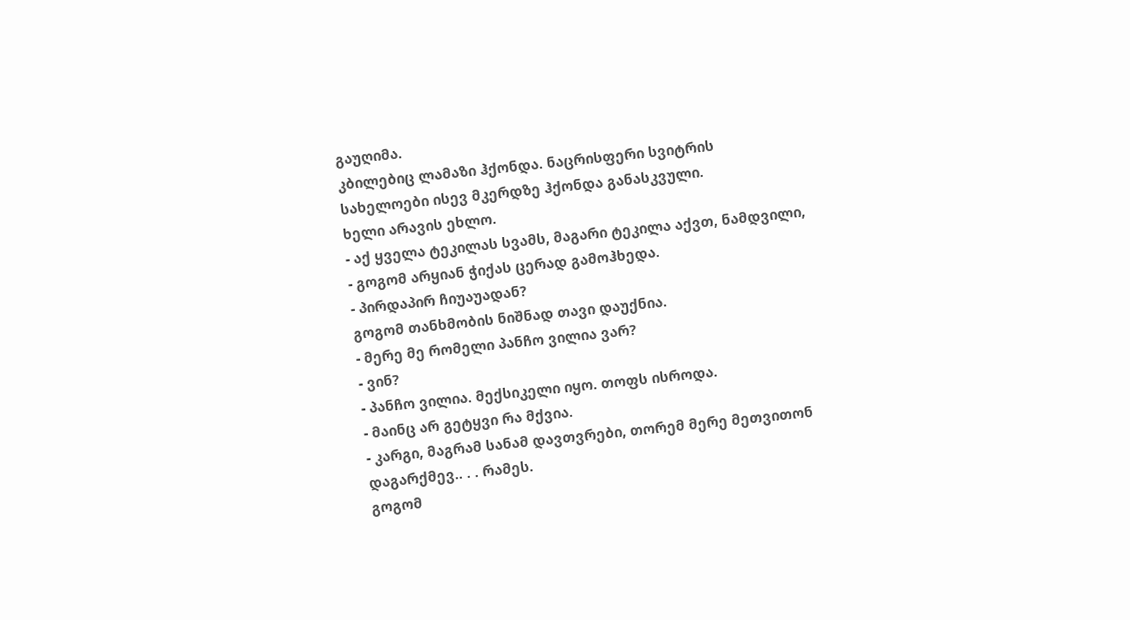გაუღიმა.
კბილებიც ლამაზი ჰქონდა. ნაცრისფერი სვიტრის სახელოები ისევ მკერდზე ჰქონდა განასკვული.
ხელი არავის ეხლო.
- აქ ყველა ტეკილას სვამს, მაგარი ტეკილა აქვთ, ნამდვილი, - გოგომ არყიან ჭიქას ცერად გამოჰხედა.
- პირდაპირ ჩიუაუადან?
გოგომ თანხმობის ნიშნად თავი დაუქნია.
- მერე მე რომელი პანჩო ვილია ვარ?
- ვინ?
- პანჩო ვილია. მექსიკელი იყო. თოფს ისროდა.
- მაინც არ გეტყვი რა მქვია.
- კარგი, მაგრამ სანამ დავთვრები, თორემ მერე მეთვითონ დაგარქმევ.. . . რამეს.
გოგომ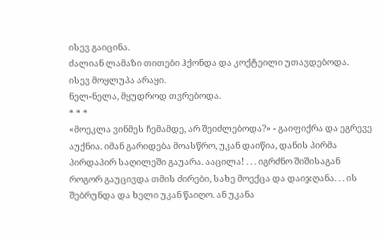ისევ გაიცინა.
ძალიან ლამაზი თითები ჰქონდა და კოქტეილი უთავდებოდა.
ისევ მოყლუპა არაყი.
ნელ-ნელა, მყუდროდ თვრებოდა.
* * *
«მოეკლა ვინმეს ჩემამდე, არ შეიძლებოდა?» - გაიფიქრა და ეგრევე აუქნია. იმან გარიდება მოასწრო, უკან დაიწია, დანის პირმა პირდაპირ საღილეში გაუარა. ააცილა! . . . იგრძნო შიშისაგან როგორ გაუცივდა თმის ძირები, სახე მოექცა და დაიჯღანა. . . ის შებრუნდა და ხელი უკან წაიღო. ან უკანა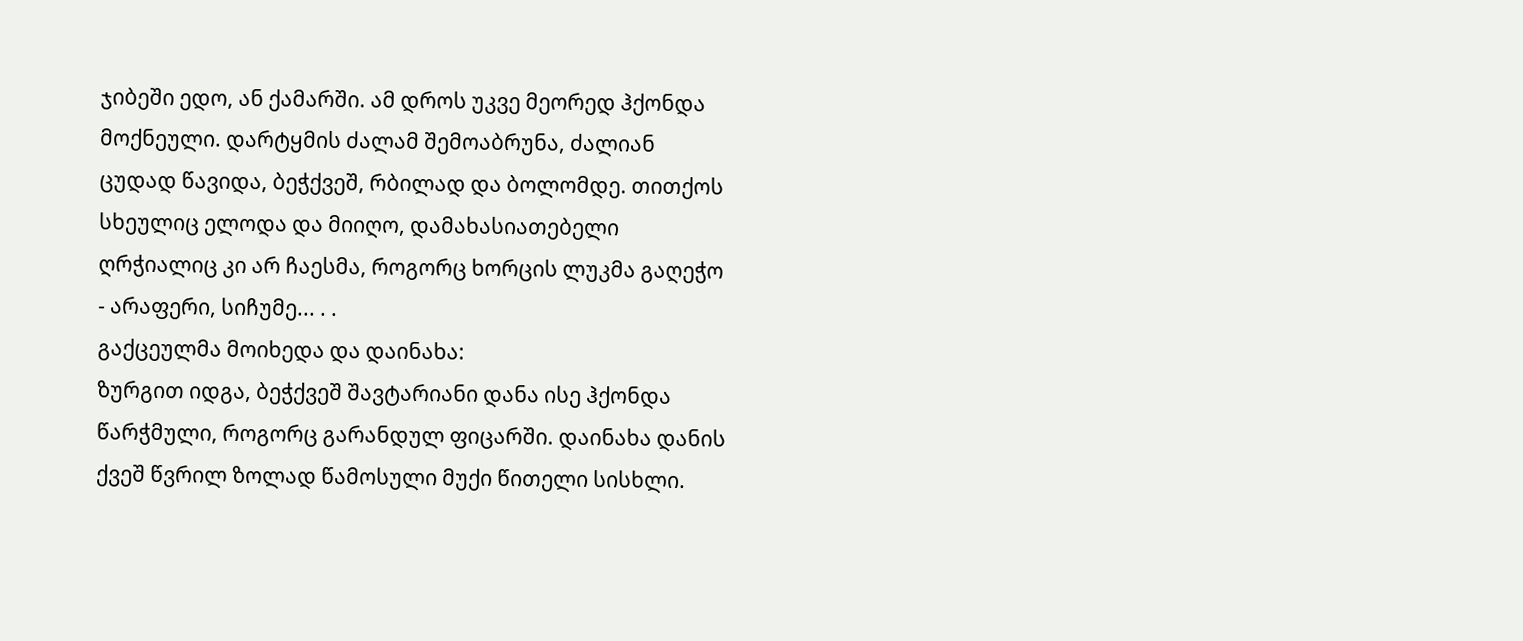ჯიბეში ედო, ან ქამარში. ამ დროს უკვე მეორედ ჰქონდა მოქნეული. დარტყმის ძალამ შემოაბრუნა, ძალიან ცუდად წავიდა, ბეჭქვეშ, რბილად და ბოლომდე. თითქოს სხეულიც ელოდა და მიიღო, დამახასიათებელი ღრჭიალიც კი არ ჩაესმა, როგორც ხორცის ლუკმა გაღეჭო - არაფერი, სიჩუმე... . .
გაქცეულმა მოიხედა და დაინახა:
ზურგით იდგა, ბეჭქვეშ შავტარიანი დანა ისე ჰქონდა წარჭმული, როგორც გარანდულ ფიცარში. დაინახა დანის ქვეშ წვრილ ზოლად წამოსული მუქი წითელი სისხლი.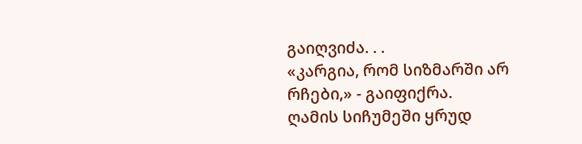გაიღვიძა. . .
«კარგია, რომ სიზმარში არ რჩები,» - გაიფიქრა.
ღამის სიჩუმეში ყრუდ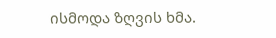ისმოდა ზღვის ხმა.